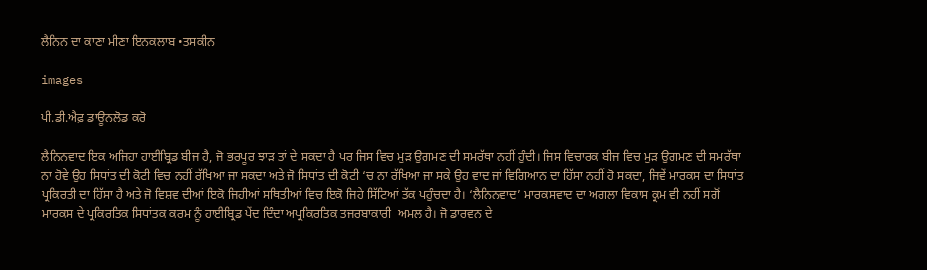ਲੈਨਿਨ ਦਾ ਕਾਣਾ ਮੀਣਾ ਇਨਕਲਾਬ •ਤਸਕੀਨ

images

ਪੀ.ਡੀ.ਐਫ਼ ਡਾਊਨਲੋਡ ਕਰੋ

ਲੈਨਿਨਵਾਦ ਇਕ ਅਜਿਹਾ ਹਾਈਬ੍ਰਿਡ ਬੀਜ ਹੈ, ਜੋ ਭਰਪੂਰ ਝਾੜ ਤਾਂ ਦੇ ਸਕਦਾ ਹੈ ਪਰ ਜਿਸ ਵਿਚ ਮੁੜ ਉਗਮਣ ਦੀ ਸਮਰੱਥਾ ਨਹੀਂ ਹੁੰਦੀ। ਜਿਸ ਵਿਚਾਰਕ ਬੀਜ ਵਿਚ ਮੁੜ ਉਗਮਣ ਦੀ ਸਮਰੱਥਾ ਨਾ ਹੋਵੇ ਉਹ ਸਿਧਾਂਤ ਦੀ ਕੋਟੀ ਵਿਚ ਨਹੀਂ ਰੱਖਿਆ ਜਾ ਸਕਦਾ ਅਤੇ ਜੋ ਸਿਧਾਂਤ ਦੀ ਕੋਟੀ ‘ਚ ਨਾ ਰੱਖਿਆ ਜਾ ਸਕੇ ਉਹ ਵਾਦ ਜਾਂ ਵਿਗਿਆਨ ਦਾ ਹਿੱਸਾ ਨਹੀਂ ਹੋ ਸਕਦਾ, ਜਿਵੇਂ ਮਾਰਕਸ ਦਾ ਸਿਧਾਂਤ ਪ੍ਰਕਿਰਤੀ ਦਾ ਹਿੱਸਾ ਹੈ ਅਤੇ ਜੋ ਵਿਸ਼ਵ ਦੀਆਂ ਇਕੋ ਜਿਹੀਆਂ ਸਥਿਤੀਆਂ ਵਿਚ ਇਕੋ ਜਿਹੇ ਸਿੱਟਿਆਂ ਤੱਕ ਪਹੁੰਚਦਾ ਹੈ। ‘ਲੈਨਿਨਵਾਦ’ ਮਾਰਕਸਵਾਦ ਦਾ ਅਗਲਾ ਵਿਕਾਸ ਕ੍ਰਮ ਵੀ ਨਹੀਂ ਸਗੋਂ ਮਾਰਕਸ ਦੇ ਪ੍ਰਕਿਰਤਿਕ ਸਿਧਾਂਤਕ ਕਰਮ ਨੂੰ ਹਾਈਬ੍ਰਿਡ ਪੇਂਦ ਦਿੰਦਾ ਅਪ੍ਰਕਿਰਤਿਕ ਤਜਰਬਾਕਾਰੀ  ਅਮਲ ਹੈ। ਜੋ ਡਾਰਵਨ ਦੇ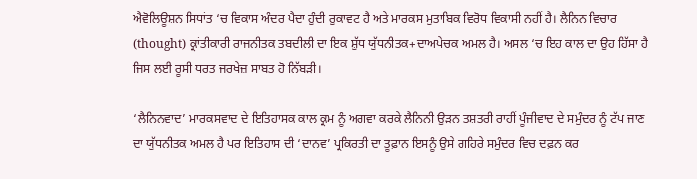ਐਵੋਲਿਊਸ਼ਨ ਸਿਧਾਂਤ ‘ਚ ਵਿਕਾਸ ਅੰਦਰ ਪੈਦਾ ਹੁੰਦੀ ਰੁਕਾਵਟ ਹੈ ਅਤੇ ਮਾਰਕਸ ਮੁਤਾਬਿਕ ਵਿਰੋਧ ਵਿਕਾਸੀ ਨਹੀਂ ਹੈ। ਲੈਨਿਨ ਵਿਚਾਰ (thought) ਕ੍ਰਾਂਤੀਕਾਰੀ ਰਾਜਨੀਤਕ ਤਬਦੀਲੀ ਦਾ ਇਕ ਸ਼ੁੱਧ ਯੁੱਧਨੀਤਕ+ਦਾਅਪੇਚਕ ਅਮਲ ਹੈ। ਅਸਲ ‘ਚ ਇਹ ਕਾਲ ਦਾ ਉਹ ਹਿੱਸਾ ਹੈ ਜਿਸ ਲਈ ਰੂਸੀ ਧਰਤ ਜਰਖੇਜ਼ ਸਾਬਤ ਹੋ ਨਿੱਬੜੀ।

‘ਲੈਨਿਨਵਾਦ’ ਮਾਰਕਸਵਾਦ ਦੇ ਇਤਿਹਾਸਕ ਕਾਲ ਕ੍ਰਮ ਨੂੰ ਅਗਵਾ ਕਰਕੇ ਲੈਨਿਨੀ ਉੜਨ ਤਸ਼ਤਰੀ ਰਾਹੀਂ ਪੂੰਜੀਵਾਦ ਦੇ ਸਮੁੰਦਰ ਨੂੰ ਟੱਪ ਜਾਣ ਦਾ ਯੁੱਧਨੀਤਕ ਅਮਲ ਹੈ ਪਰ ਇਤਿਹਾਸ ਦੀ ‘ਦਾਨਵ’ ਪ੍ਰਕਿਰਤੀ ਦਾ ਤੂਫ਼ਾਨ ਇਸਨੂੰ ਉਸੇ ਗਹਿਰੇ ਸਮੁੰਦਰ ਵਿਚ ਦਫ਼ਨ ਕਰ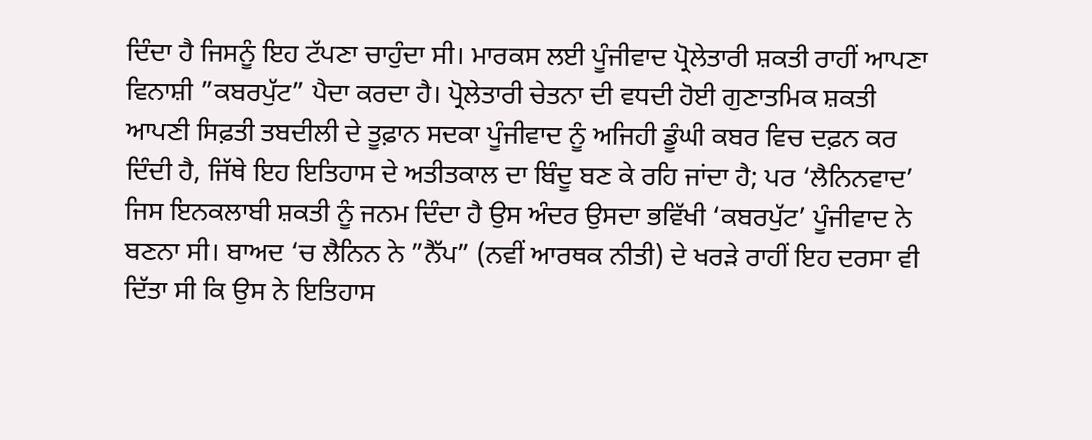ਦਿੰਦਾ ਹੈ ਜਿਸਨੂੰ ਇਹ ਟੱਪਣਾ ਚਾਹੁੰਦਾ ਸੀ। ਮਾਰਕਸ ਲਈ ਪੂੰਜੀਵਾਦ ਪ੍ਰੋਲੇਤਾਰੀ ਸ਼ਕਤੀ ਰਾਹੀਂ ਆਪਣਾ ਵਿਨਾਸ਼ੀ ”ਕਬਰਪੁੱਟ” ਪੈਦਾ ਕਰਦਾ ਹੈ। ਪ੍ਰੋਲੇਤਾਰੀ ਚੇਤਨਾ ਦੀ ਵਧਦੀ ਹੋਈ ਗੁਣਾਤਮਿਕ ਸ਼ਕਤੀ ਆਪਣੀ ਸਿਫ਼ਤੀ ਤਬਦੀਲੀ ਦੇ ਤੂਫ਼ਾਨ ਸਦਕਾ ਪੂੰਜੀਵਾਦ ਨੂੰ ਅਜਿਹੀ ਡੂੰਘੀ ਕਬਰ ਵਿਚ ਦਫ਼ਨ ਕਰ ਦਿੰਦੀ ਹੈ, ਜਿੱਥੇ ਇਹ ਇਤਿਹਾਸ ਦੇ ਅਤੀਤਕਾਲ ਦਾ ਬਿੰਦੂ ਬਣ ਕੇ ਰਹਿ ਜਾਂਦਾ ਹੈ; ਪਰ ‘ਲੈਨਿਨਵਾਦ’ ਜਿਸ ਇਨਕਲਾਬੀ ਸ਼ਕਤੀ ਨੂੰ ਜਨਮ ਦਿੰਦਾ ਹੈ ਉਸ ਅੰਦਰ ਉਸਦਾ ਭਵਿੱਖੀ ‘ਕਬਰਪੁੱਟ’ ਪੂੰਜੀਵਾਦ ਨੇ ਬਣਨਾ ਸੀ। ਬਾਅਦ ‘ਚ ਲੈਨਿਨ ਨੇ ”ਨੈੱਪ” (ਨਵੀਂ ਆਰਥਕ ਨੀਤੀ) ਦੇ ਖਰੜੇ ਰਾਹੀਂ ਇਹ ਦਰਸਾ ਵੀ ਦਿੱਤਾ ਸੀ ਕਿ ਉਸ ਨੇ ਇਤਿਹਾਸ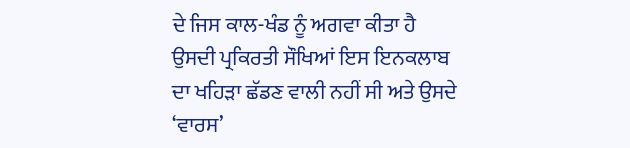ਦੇ ਜਿਸ ਕਾਲ-ਖੰਡ ਨੂੰ ਅਗਵਾ ਕੀਤਾ ਹੈ ਉਸਦੀ ਪ੍ਰਕਿਰਤੀ ਸੌਖਿਆਂ ਇਸ ਇਨਕਲਾਬ ਦਾ ਖਹਿੜਾ ਛੱਡਣ ਵਾਲੀ ਨਹੀਂ ਸੀ ਅਤੇ ਉਸਦੇ ‘ਵਾਰਸ’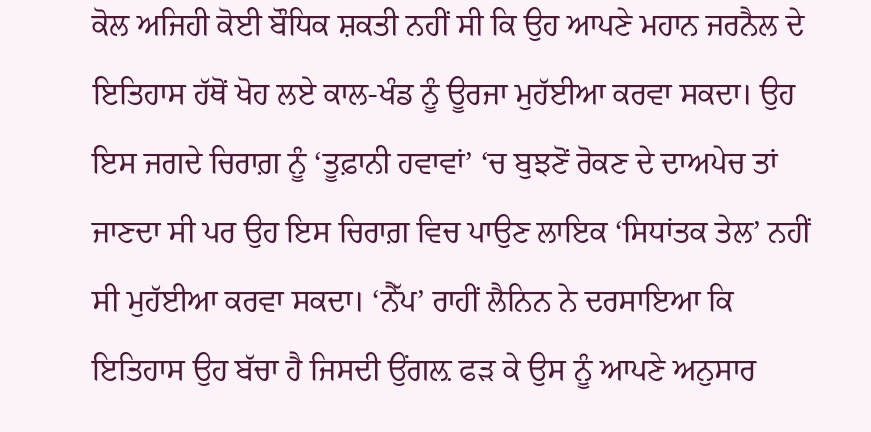ਕੋਲ ਅਜਿਹੀ ਕੋਈ ਬੌਧਿਕ ਸ਼ਕਤੀ ਨਹੀਂ ਸੀ ਕਿ ਉਹ ਆਪਣੇ ਮਹਾਨ ਜਰਨੈਲ ਦੇ ਇਤਿਹਾਸ ਹੱਥੋਂ ਖੋਹ ਲਏ ਕਾਲ-ਖੰਡ ਨੂੰ ਊਰਜਾ ਮੁਹੱਈਆ ਕਰਵਾ ਸਕਦਾ। ਉਹ ਇਸ ਜਗਦੇ ਚਿਰਾਗ਼ ਨੂੰ ‘ਤੂਫ਼ਾਨੀ ਹਵਾਵਾਂ’ ‘ਚ ਬੁਝਣੋਂ ਰੋਕਣ ਦੇ ਦਾਅਪੇਚ ਤਾਂ ਜਾਣਦਾ ਸੀ ਪਰ ਉਹ ਇਸ ਚਿਰਾਗ਼ ਵਿਚ ਪਾਉਣ ਲਾਇਕ ‘ਸਿਧਾਂਤਕ ਤੇਲ’ ਨਹੀਂ ਸੀ ਮੁਹੱਈਆ ਕਰਵਾ ਸਕਦਾ। ‘ਨੈੱਪ’ ਰਾਹੀਂ ਲੈਨਿਨ ਨੇ ਦਰਸਾਇਆ ਕਿ ਇਤਿਹਾਸ ਉਹ ਬੱਚਾ ਹੈ ਜਿਸਦੀ ਉਂਗਲ਼ ਫੜ ਕੇ ਉਸ ਨੂੰ ਆਪਣੇ ਅਨੁਸਾਰ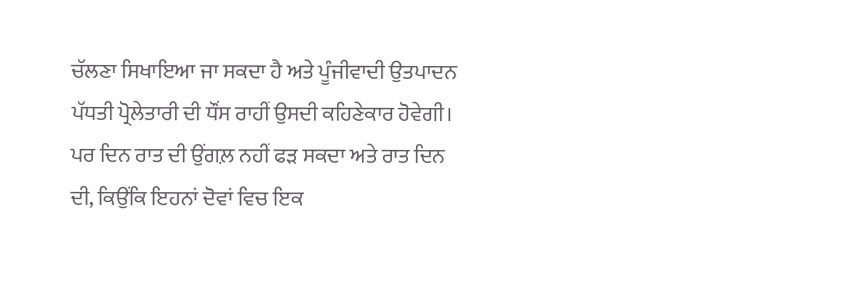ਚੱਲਣਾ ਸਿਖਾਇਆ ਜਾ ਸਕਦਾ ਹੈ ਅਤੇ ਪੂੰਜੀਵਾਦੀ ਉਤਪਾਦਨ ਪੱਧਤੀ ਪ੍ਰੋਲੇਤਾਰੀ ਦੀ ਧੌਂਸ ਰਾਹੀਂ ਉਸਦੀ ਕਹਿਣੇਕਾਰ ਹੋਵੇਗੀ। ਪਰ ਦਿਨ ਰਾਤ ਦੀ ਉਂਗਲ਼ ਨਹੀਂ ਫੜ ਸਕਦਾ ਅਤੇ ਰਾਤ ਦਿਨ ਦੀ, ਕਿਉਂਕਿ ਇਹਨਾਂ ਦੋਵਾਂ ਵਿਚ ਇਕ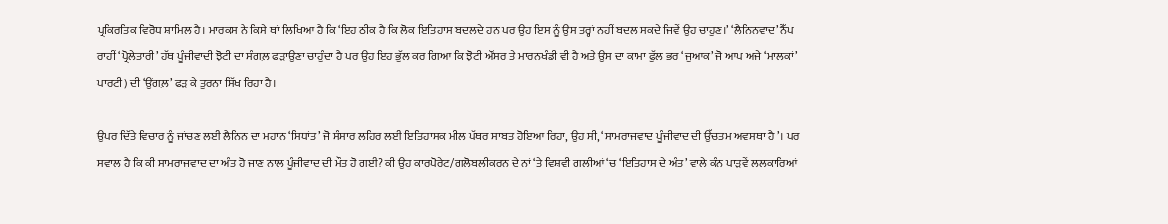ਪ੍ਰਕਿਰਤਿਕ ਵਿਰੋਧ ਸ਼ਾਮਿਲ ਹੈ। ਮਾਰਕਸ ਨੇ ਕਿਸੇ ਥਾਂ ਲਿਖਿਆ ਹੈ ਕਿ ‘ਇਹ ਠੀਕ ਹੈ ਕਿ ਲੋਕ ਇਤਿਹਾਸ ਬਦਲਦੇ ਹਨ ਪਰ ਉਹ ਇਸ ਨੂੰ ਉਸ ਤਰ੍ਹਾਂ ਨਹੀਂ ਬਦਲ ਸਕਦੇ ਜਿਵੇਂ ਉਹ ਚਾਹੁਣ।’ ‘ਲੈਨਿਨਵਾਦ’ ਨੈੱਪ ਰਾਹੀਂ ‘ਪ੍ਰੋਲੇਤਾਰੀ’ ਹੱਥ ਪੂੰਜੀਵਾਦੀ ਝੋਟੀ ਦਾ ਸੰਗਲ਼ ਫੜਾਉਣਾ ਚਾਹੁੰਦਾ ਹੈ ਪਰ ਉਹ ਇਹ ਭੁੱਲ ਕਰ ਗਿਆ ਕਿ ਝੋਟੀ ਔਂਸਰ ਤੇ ਮਾਰਨਖੰਡੀ ਵੀ ਹੈ ਅਤੇ ਉਸ ਦਾ ਕਾਮਾ ਫੁੱਲ ਭਰ ‘ਜੁਆਕ’ ਜੋ ਆਪ ਅਜੇ ‘ਮਾਲਕਾਂ’ ਪਾਰਟੀ) ਦੀ ‘ਉਂਗਲ਼’ ਫੜ ਕੇ ਤੁਰਨਾ ਸਿੱਖ ਰਿਹਾ ਹੈ।

ਉਪਰ ਦਿੱਤੇ ਵਿਚਾਰ ਨੂੰ ਜਾਂਚਣ ਲਈ ਲੈਨਿਨ ਦਾ ਮਹਾਨ ‘ਸਿਧਾਂਤ’ ਜੋ ਸੰਸਾਰ ਲਹਿਰ ਲਈ ਇਤਿਹਾਸਕ ਮੀਲ ਪੱਥਰ ਸਾਬਤ ਹੋਇਆ ਰਿਹਾ, ਉਹ ਸੀ, ‘ਸਾਮਰਾਜਵਾਦ ਪੂੰਜੀਵਾਦ ਦੀ ਉੱਚਤਮ ਅਵਸਥਾ ਹੈ’। ਪਰ ਸਵਾਲ ਹੈ ਕਿ ਕੀ ਸਾਮਰਾਜਵਾਦ ਦਾ ਅੰਤ ਹੋ ਜਾਣ ਨਾਲ ਪੂੰਜੀਵਾਦ ਦੀ ਮੌਤ ਹੋ ਗਈ? ਕੀ ਉਹ ਕਾਰਪੋਰੇਟ/ਗਲੋਬਲੀਕਰਨ ਦੇ ਨਾਂ ‘ਤੇ ਵਿਸ਼ਵੀ ਗਲੀਆਂ ‘ਚ ‘ਇਤਿਹਾਸ ਦੇ ਅੰਤ’ ਵਾਲੇ ਕੰਨ ਪਾੜਵੇਂ ਲਲਕਾਰਿਆਂ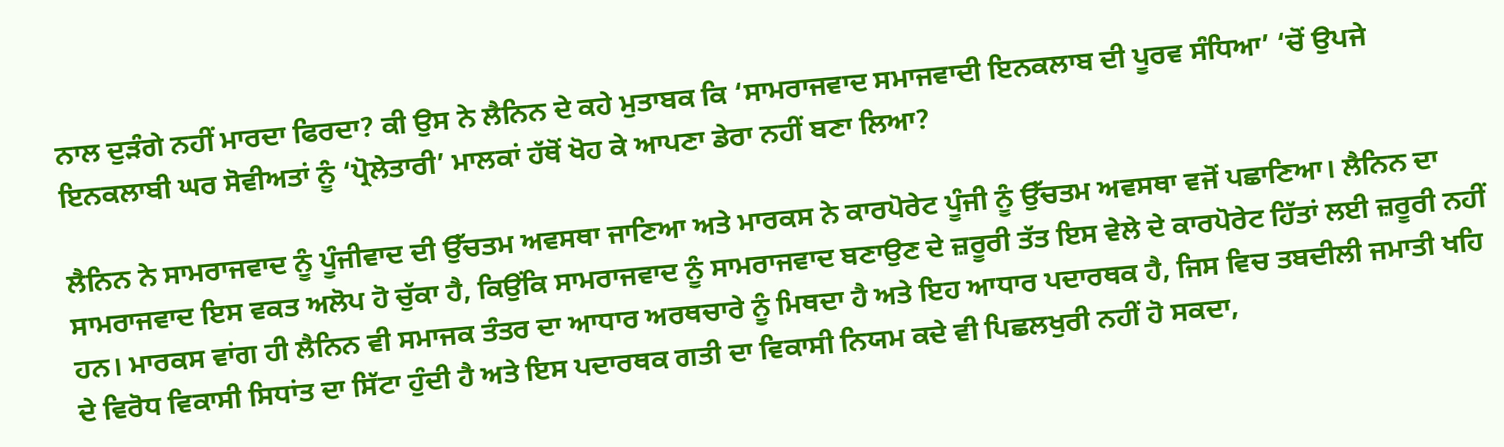ਨਾਲ ਦੁੜੰਗੇ ਨਹੀਂ ਮਾਰਦਾ ਫਿਰਦਾ? ਕੀ ਉਸ ਨੇ ਲੈਨਿਨ ਦੇ ਕਹੇ ਮੁਤਾਬਕ ਕਿ ‘ਸਾਮਰਾਜਵਾਦ ਸਮਾਜਵਾਦੀ ਇਨਕਲਾਬ ਦੀ ਪੂਰਵ ਸੰਧਿਆ’ ‘ਚੋਂ ਉਪਜੇ ਇਨਕਲਾਬੀ ਘਰ ਸੋਵੀਅਤਾਂ ਨੂੰ ‘ਪ੍ਰੋਲੇਤਾਰੀ’ ਮਾਲਕਾਂ ਹੱਥੋਂ ਖੋਹ ਕੇ ਆਪਣਾ ਡੇਰਾ ਨਹੀਂ ਬਣਾ ਲਿਆ?

ਲੈਨਿਨ ਨੇ ਸਾਮਰਾਜਵਾਦ ਨੂੰ ਪੂੰਜੀਵਾਦ ਦੀ ਉੱਚਤਮ ਅਵਸਥਾ ਜਾਣਿਆ ਅਤੇ ਮਾਰਕਸ ਨੇ ਕਾਰਪੋਰੇਟ ਪੂੰਜੀ ਨੂੰ ਉੱਚਤਮ ਅਵਸਥਾ ਵਜੋਂ ਪਛਾਣਿਆ। ਲੈਨਿਨ ਦਾ ਸਾਮਰਾਜਵਾਦ ਇਸ ਵਕਤ ਅਲੋਪ ਹੋ ਚੁੱਕਾ ਹੈ, ਕਿਉਂਕਿ ਸਾਮਰਾਜਵਾਦ ਨੂੰ ਸਾਮਰਾਜਵਾਦ ਬਣਾਉਣ ਦੇ ਜ਼ਰੂਰੀ ਤੱਤ ਇਸ ਵੇਲੇ ਦੇ ਕਾਰਪੋਰੇਟ ਹਿੱਤਾਂ ਲਈ ਜ਼ਰੂਰੀ ਨਹੀਂ ਹਨ। ਮਾਰਕਸ ਵਾਂਗ ਹੀ ਲੈਨਿਨ ਵੀ ਸਮਾਜਕ ਤੰਤਰ ਦਾ ਆਧਾਰ ਅਰਥਚਾਰੇ ਨੂੰ ਮਿਥਦਾ ਹੈ ਅਤੇ ਇਹ ਆਧਾਰ ਪਦਾਰਥਕ ਹੈ, ਜਿਸ ਵਿਚ ਤਬਦੀਲੀ ਜਮਾਤੀ ਖਹਿ ਦੇ ਵਿਰੋਧ ਵਿਕਾਸੀ ਸਿਧਾਂਤ ਦਾ ਸਿੱਟਾ ਹੁੰਦੀ ਹੈ ਅਤੇ ਇਸ ਪਦਾਰਥਕ ਗਤੀ ਦਾ ਵਿਕਾਸੀ ਨਿਯਮ ਕਦੇ ਵੀ ਪਿਛਲਖੁਰੀ ਨਹੀਂ ਹੋ ਸਕਦਾ,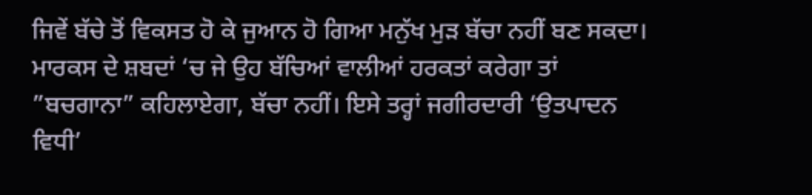ਜਿਵੇਂ ਬੱਚੇ ਤੋਂ ਵਿਕਸਤ ਹੋ ਕੇ ਜੁਆਨ ਹੋ ਗਿਆ ਮਨੁੱਖ ਮੁੜ ਬੱਚਾ ਨਹੀਂ ਬਣ ਸਕਦਾ। ਮਾਰਕਸ ਦੇ ਸ਼ਬਦਾਂ ‘ਚ ਜੇ ਉਹ ਬੱਚਿਆਂ ਵਾਲੀਆਂ ਹਰਕਤਾਂ ਕਰੇਗਾ ਤਾਂ ”ਬਚਗਾਨਾ” ਕਹਿਲਾਏਗਾ, ਬੱਚਾ ਨਹੀਂ। ਇਸੇ ਤਰ੍ਹਾਂ ਜਗੀਰਦਾਰੀ ‘ਉਤਪਾਦਨ ਵਿਧੀ’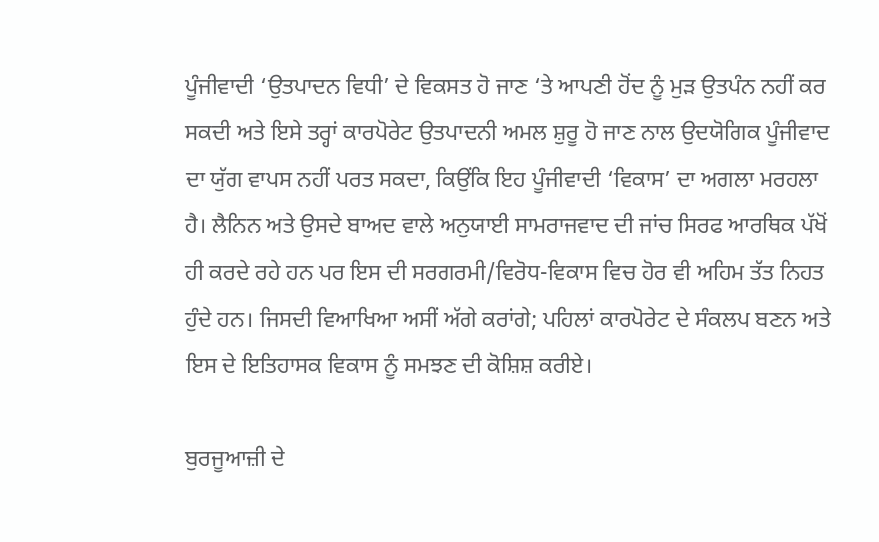ਪੂੰਜੀਵਾਦੀ ‘ਉਤਪਾਦਨ ਵਿਧੀ’ ਦੇ ਵਿਕਸਤ ਹੋ ਜਾਣ ‘ਤੇ ਆਪਣੀ ਹੋਂਦ ਨੂੰ ਮੁੜ ਉਤਪੰਨ ਨਹੀਂ ਕਰ ਸਕਦੀ ਅਤੇ ਇਸੇ ਤਰ੍ਹਾਂ ਕਾਰਪੋਰੇਟ ਉਤਪਾਦਨੀ ਅਮਲ ਸ਼ੁਰੂ ਹੋ ਜਾਣ ਨਾਲ ਉਦਯੋਗਿਕ ਪੂੰਜੀਵਾਦ ਦਾ ਯੁੱਗ ਵਾਪਸ ਨਹੀਂ ਪਰਤ ਸਕਦਾ, ਕਿਉਂਕਿ ਇਹ ਪੂੰਜੀਵਾਦੀ ‘ਵਿਕਾਸ’ ਦਾ ਅਗਲਾ ਮਰਹਲਾ ਹੈ। ਲੈਨਿਨ ਅਤੇ ਉਸਦੇ ਬਾਅਦ ਵਾਲੇ ਅਨੁਯਾਈ ਸਾਮਰਾਜਵਾਦ ਦੀ ਜਾਂਚ ਸਿਰਫ ਆਰਥਿਕ ਪੱਖੋਂ ਹੀ ਕਰਦੇ ਰਹੇ ਹਨ ਪਰ ਇਸ ਦੀ ਸਰਗਰਮੀ/ਵਿਰੋਧ-ਵਿਕਾਸ ਵਿਚ ਹੋਰ ਵੀ ਅਹਿਮ ਤੱਤ ਨਿਹਤ ਹੁੰਦੇ ਹਨ। ਜਿਸਦੀ ਵਿਆਖਿਆ ਅਸੀਂ ਅੱਗੇ ਕਰਾਂਗੇ; ਪਹਿਲਾਂ ਕਾਰਪੋਰੇਟ ਦੇ ਸੰਕਲਪ ਬਣਨ ਅਤੇ ਇਸ ਦੇ ਇਤਿਹਾਸਕ ਵਿਕਾਸ ਨੂੰ ਸਮਝਣ ਦੀ ਕੋਸ਼ਿਸ਼ ਕਰੀਏ।

ਬੁਰਜੂਆਜ਼ੀ ਦੇ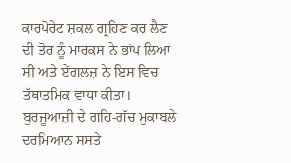ਕਾਰਪੋਰੇਟ ਸ਼ਕਲ ਗ੍ਰਹਿਣ ਕਰ ਲੈਣ ਦੀ ਤੋਰ ਨੂੰ ਮਾਰਕਸ ਨੇ ਭਾਂਪ ਲਿਆ ਸੀ ਅਤੇ ਏਂਗਲਜ਼ ਨੇ ਇਸ ਵਿਚ ਤੱਥਾਤਮਿਕ ਵਾਧਾ ਕੀਤਾ। ਬੁਰਜੂਆਜ਼ੀ ਦੇ ਗਹਿ-ਗੱਚ ਮੁਕਾਬਲੇ ਦਰਮਿਆਨ ਸਸਤੇ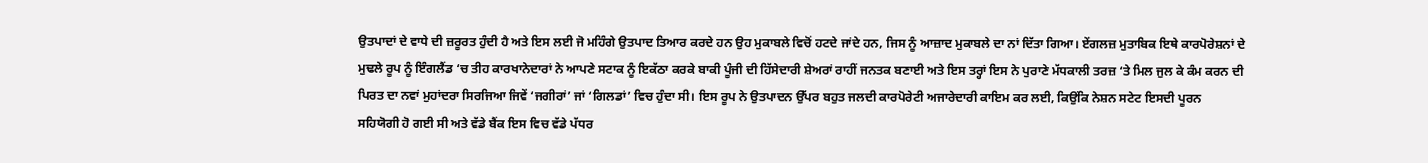ਉਤਪਾਦਾਂ ਦੇ ਵਾਧੇ ਦੀ ਜ਼ਰੂਰਤ ਹੁੰਦੀ ਹੈ ਅਤੇ ਇਸ ਲਈ ਜੋ ਮਹਿੰਗੇ ਉਤਪਾਦ ਤਿਆਰ ਕਰਦੇ ਹਨ ਉਹ ਮੁਕਾਬਲੇ ਵਿਚੋਂ ਹਟਦੇ ਜਾਂਦੇ ਹਨ, ਜਿਸ ਨੂੰ ਆਜ਼ਾਦ ਮੁਕਾਬਲੇ ਦਾ ਨਾਂ ਦਿੱਤਾ ਗਿਆ। ਏਂਗਲਜ਼ ਮੁਤਾਬਿਕ ਇਥੇ ਕਾਰਪੋਰੇਸ਼ਨਾਂ ਦੇ ਮੁਢਲੇ ਰੂਪ ਨੂੰ ਇੰਗਲੈਂਡ ‘ਚ ਤੀਹ ਕਾਰਖਾਨੇਦਾਰਾਂ ਨੇ ਆਪਣੇ ਸਟਾਕ ਨੂੰ ਇਕੱਠਾ ਕਰਕੇ ਬਾਕੀ ਪੂੰਜੀ ਦੀ ਹਿੱਸੇਦਾਰੀ ਸ਼ੇਅਰਾਂ ਰਾਹੀਂ ਜਨਤਕ ਬਣਾਈ ਅਤੇ ਇਸ ਤਰ੍ਹਾਂ ਇਸ ਨੇ ਪੁਰਾਣੇ ਮੱਧਕਾਲੀ ਤਰਜ਼ ‘ਤੇ ਮਿਲ ਜੁਲ ਕੇ ਕੰਮ ਕਰਨ ਦੀ ਪਿਰਤ ਦਾ ਨਵਾਂ ਮੁਹਾਂਦਰਾ ਸਿਰਜਿਆ ਜਿਵੇਂ ‘ਜਗੀਰਾਂ’ ਜਾਂ ‘ਗਿਲਡਾਂ’ ਵਿਚ ਹੁੰਦਾ ਸੀ। ਇਸ ਰੂਪ ਨੇ ਉਤਪਾਦਨ ਉੱਪਰ ਬਹੁਤ ਜਲਦੀ ਕਾਰਪੋਰੇਟੀ ਅਜਾਰੇਦਾਰੀ ਕਾਇਮ ਕਰ ਲਈ, ਕਿਉਂਕਿ ਨੇਸ਼ਨ ਸਟੇਟ ਇਸਦੀ ਪੂਰਨ ਸਹਿਯੋਗੀ ਹੋ ਗਈ ਸੀ ਅਤੇ ਵੱਡੇ ਬੈਂਕ ਇਸ ਵਿਚ ਵੱਡੇ ਪੱਧਰ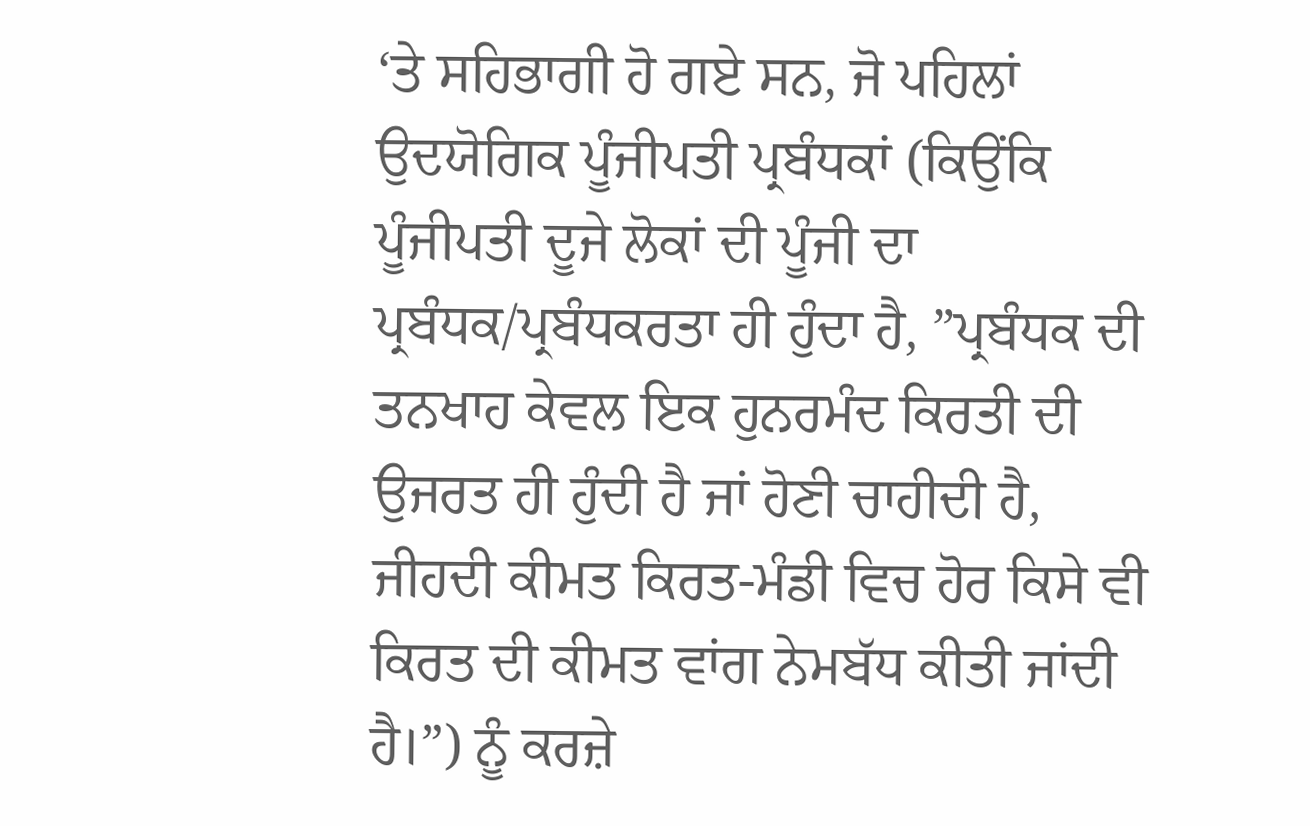‘ਤੇ ਸਹਿਭਾਗੀ ਹੋ ਗਏ ਸਨ, ਜੋ ਪਹਿਲਾਂ ਉਦਯੋਗਿਕ ਪੂੰਜੀਪਤੀ ਪ੍ਰਬੰਧਕਾਂ (ਕਿਉਂਕਿ ਪੂੰਜੀਪਤੀ ਦੂਜੇ ਲੋਕਾਂ ਦੀ ਪੂੰਜੀ ਦਾ ਪ੍ਰਬੰਧਕ/ਪ੍ਰਬੰਧਕਰਤਾ ਹੀ ਹੁੰਦਾ ਹੈ, ”ਪ੍ਰਬੰਧਕ ਦੀ ਤਨਖਾਹ ਕੇਵਲ ਇਕ ਹੁਨਰਮੰਦ ਕਿਰਤੀ ਦੀ ਉਜਰਤ ਹੀ ਹੁੰਦੀ ਹੈ ਜਾਂ ਹੋਣੀ ਚਾਹੀਦੀ ਹੈ, ਜੀਹਦੀ ਕੀਮਤ ਕਿਰਤ-ਮੰਡੀ ਵਿਚ ਹੋਰ ਕਿਸੇ ਵੀ ਕਿਰਤ ਦੀ ਕੀਮਤ ਵਾਂਗ ਨੇਮਬੱਧ ਕੀਤੀ ਜਾਂਦੀ ਹੈ।”) ਨੂੰ ਕਰਜ਼ੇ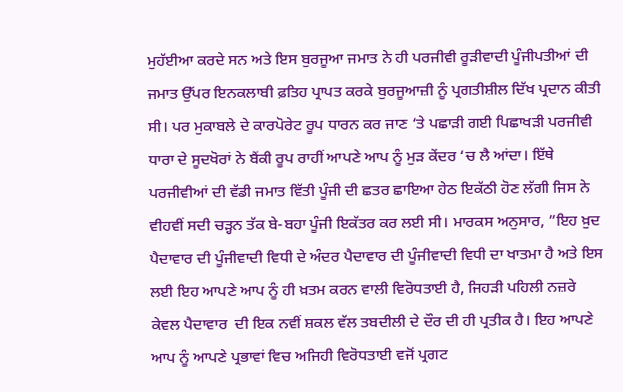ਮੁਹੱਈਆ ਕਰਦੇ ਸਨ ਅਤੇ ਇਸ ਬੁਰਜੂਆ ਜਮਾਤ ਨੇ ਹੀ ਪਰਜੀਵੀ ਰੂੜੀਵਾਦੀ ਪੂੰਜੀਪਤੀਆਂ ਦੀ ਜਮਾਤ ਉੱਪਰ ਇਨਕਲਾਬੀ ਫ਼ਤਿਹ ਪ੍ਰਾਪਤ ਕਰਕੇ ਬੁਰਜੂਆਜ਼ੀ ਨੂੰ ਪ੍ਰਗਤੀਸ਼ੀਲ ਦਿੱਖ ਪ੍ਰਦਾਨ ਕੀਤੀ ਸੀ। ਪਰ ਮੁਕਾਬਲੇ ਦੇ ਕਾਰਪੋਰੇਟ ਰੂਪ ਧਾਰਨ ਕਰ ਜਾਣ ‘ਤੇ ਪਛਾੜੀ ਗਈ ਪਿਛਾਖੜੀ ਪਰਜੀਵੀ ਧਾਰਾ ਦੇ ਸੂਦਖੋਰਾਂ ਨੇ ਬੈਂਕੀ ਰੂਪ ਰਾਹੀਂ ਆਪਣੇ ਆਪ ਨੂੰ ਮੁੜ ਕੇਂਦਰ ‘ਚ ਲੈ ਆਂਦਾ। ਇੱਥੇ ਪਰਜੀਵੀਆਂ ਦੀ ਵੱਡੀ ਜਮਾਤ ਵਿੱਤੀ ਪੂੰਜੀ ਦੀ ਛਤਰ ਛਾਇਆ ਹੇਠ ਇਕੱਠੀ ਹੋਣ ਲੱਗੀ ਜਿਸ ਨੇ ਵੀਹਵੀਂ ਸਦੀ ਚੜ੍ਹਨ ਤੱਕ ਬੇ-ਬਹਾ ਪੂੰਜੀ ਇਕੱਤਰ ਕਰ ਲਈ ਸੀ। ਮਾਰਕਸ ਅਨੁਸਾਰ, ”ਇਹ ਖ਼ੁਦ ਪੈਦਾਵਾਰ ਦੀ ਪੂੰਜੀਵਾਦੀ ਵਿਧੀ ਦੇ ਅੰਦਰ ਪੈਦਾਵਾਰ ਦੀ ਪੂੰਜੀਵਾਦੀ ਵਿਧੀ ਦਾ ਖਾਤਮਾ ਹੈ ਅਤੇ ਇਸ ਲਈ ਇਹ ਆਪਣੇ ਆਪ ਨੂੰ ਹੀ ਖ਼ਤਮ ਕਰਨ ਵਾਲੀ ਵਿਰੋਧਤਾਈ ਹੈ, ਜਿਹੜੀ ਪਹਿਲੀ ਨਜ਼ਰੇ ਕੇਵਲ ਪੈਦਾਵਾਰ  ਦੀ ਇਕ ਨਵੀਂ ਸ਼ਕਲ ਵੱਲ ਤਬਦੀਲੀ ਦੇ ਦੌਰ ਦੀ ਹੀ ਪ੍ਰਤੀਕ ਹੈ। ਇਹ ਆਪਣੇ ਆਪ ਨੂੰ ਆਪਣੇ ਪ੍ਰਭਾਵਾਂ ਵਿਚ ਅਜਿਹੀ ਵਿਰੋਧਤਾਈ ਵਜੋਂ ਪ੍ਰਗਟ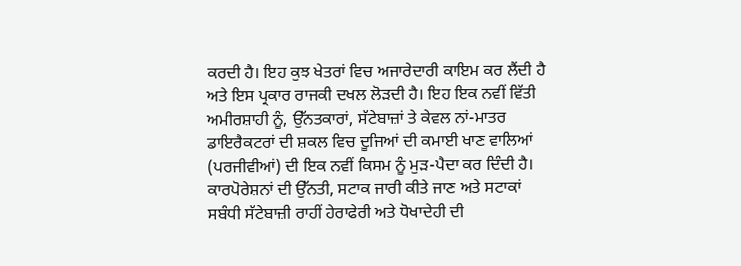ਕਰਦੀ ਹੈ। ਇਹ ਕੁਝ ਖੇਤਰਾਂ ਵਿਚ ਅਜਾਰੇਦਾਰੀ ਕਾਇਮ ਕਰ ਲੈਂਦੀ ਹੈ ਅਤੇ ਇਸ ਪ੍ਰਕਾਰ ਰਾਜਕੀ ਦਖਲ ਲੋੜਦੀ ਹੈ। ਇਹ ਇਕ ਨਵੀਂ ਵਿੱਤੀ ਅਮੀਰਸ਼ਾਹੀ ਨੂੰ, ਉੱਨਤਕਾਰਾਂ, ਸੱਟੇਬਾਜ਼ਾਂ ਤੇ ਕੇਵਲ ਨਾਂ-ਮਾਤਰ ਡਾਇਰੈਕਟਰਾਂ ਦੀ ਸ਼ਕਲ ਵਿਚ ਦੂਜਿਆਂ ਦੀ ਕਮਾਈ ਖਾਣ ਵਾਲਿਆਂ (ਪਰਜੀਵੀਆਂ) ਦੀ ਇਕ ਨਵੀਂ ਕਿਸਮ ਨੂੰ ਮੁੜ-ਪੈਦਾ ਕਰ ਦਿੰਦੀ ਹੈ। ਕਾਰਪੋਰੇਸ਼ਨਾਂ ਦੀ ਉੱਨਤੀ, ਸਟਾਕ ਜਾਰੀ ਕੀਤੇ ਜਾਣ ਅਤੇ ਸਟਾਕਾਂ ਸਬੰਧੀ ਸੱਟੇਬਾਜ਼ੀ ਰਾਹੀਂ ਹੇਰਾਫੇਰੀ ਅਤੇ ਧੋਖਾਦੇਹੀ ਦੀ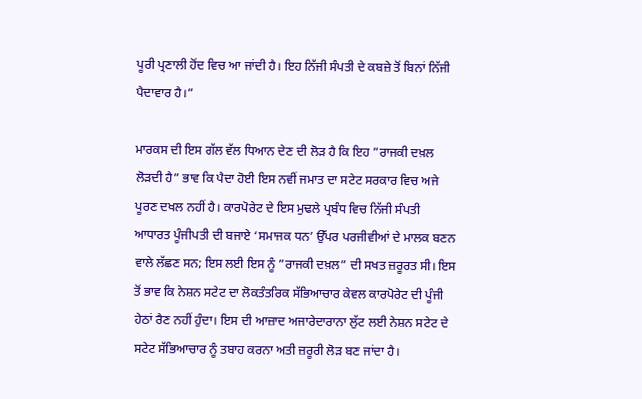ਪੂਰੀ ਪ੍ਰਣਾਲੀ ਹੋਂਦ ਵਿਚ ਆ ਜਾਂਦੀ ਹੈ। ਇਹ ਨਿੱਜੀ ਸੰਪਤੀ ਦੇ ਕਬਜ਼ੇ ਤੋਂ ਬਿਨਾਂ ਨਿੱਜੀ ਪੈਦਾਵਾਰ ਹੈ।”

ਮਾਰਕਸ ਦੀ ਇਸ ਗੱਲ ਵੱਲ ਧਿਆਨ ਦੇਣ ਦੀ ਲੋੜ ਹੈ ਕਿ ਇਹ ”ਰਾਜਕੀ ਦਖ਼ਲ ਲੋੜਦੀ ਹੈ” ਭਾਵ ਕਿ ਪੈਦਾ ਹੋਈ ਇਸ ਨਵੀਂ ਜਮਾਤ ਦਾ ਸਟੇਟ ਸਰਕਾਰ ਵਿਚ ਅਜੇ ਪੂਰਣ ਦਖਲ ਨਹੀਂ ਹੈ। ਕਾਰਪੋਰੇਟ ਦੇ ਇਸ ਮੁਢਲੇ ਪ੍ਰਬੰਧ ਵਿਚ ਨਿੱਜੀ ਸੰਪਤੀ ਆਧਾਰਤ ਪੂੰਜੀਪਤੀ ਦੀ ਬਜਾਏ ‘ਸਮਾਜਕ ਧਨ’ ਉੱਪਰ ਪਰਜੀਵੀਆਂ ਦੇ ਮਾਲਕ ਬਣਨ ਵਾਲੇ ਲੱਛਣ ਸਨ; ਇਸ ਲਈ ਇਸ ਨੂੰ ”ਰਾਜਕੀ ਦਖ਼ਲ” ਦੀ ਸਖਤ ਜ਼ਰੂਰਤ ਸੀ। ਇਸ ਤੋਂ ਭਾਵ ਕਿ ਨੇਸ਼ਨ ਸਟੇਟ ਦਾ ਲੋਕਤੰਤਰਿਕ ਸੱਭਿਆਚਾਰ ਕੇਵਲ ਕਾਰਪੋਰੇਟ ਦੀ ਪੂੰਜੀ ਹੇਠਾਂ ਰੈਣ ਨਹੀਂ ਹੁੰਦਾ। ਇਸ ਦੀ ਆਜ਼ਾਦ ਅਜਾਰੇਦਾਰਾਨਾ ਲੁੱਟ ਲਈ ਨੇਸ਼ਨ ਸਟੇਟ ਦੇ ਸਟੇਟ ਸੱਭਿਆਚਾਰ ਨੂੰ ਤਬਾਹ ਕਰਨਾ ਅਤੀ ਜ਼ਰੂਰੀ ਲੋੜ ਬਣ ਜਾਂਦਾ ਹੈ।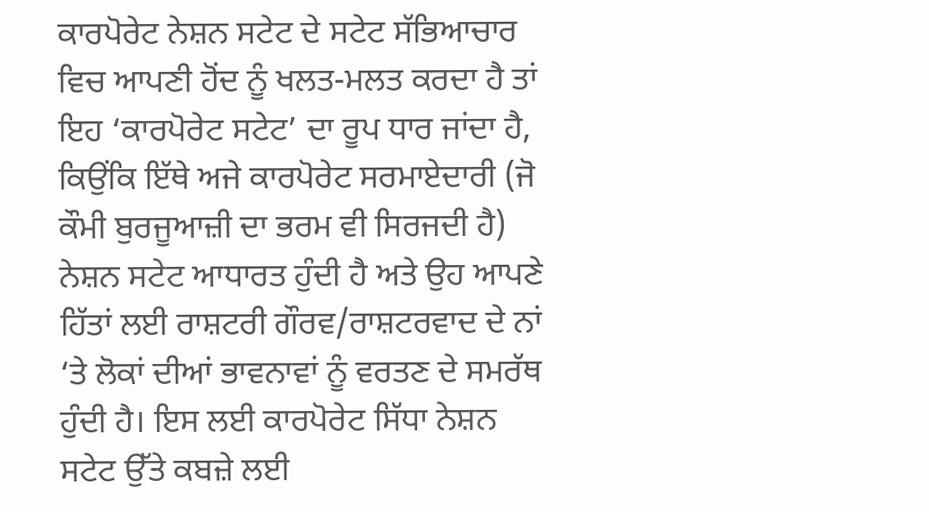ਕਾਰਪੋਰੇਟ ਨੇਸ਼ਨ ਸਟੇਟ ਦੇ ਸਟੇਟ ਸੱਭਿਆਚਾਰ ਵਿਚ ਆਪਣੀ ਹੋਂਦ ਨੂੰ ਖਲਤ-ਮਲਤ ਕਰਦਾ ਹੈ ਤਾਂ ਇਹ ‘ਕਾਰਪੋਰੇਟ ਸਟੇਟ’ ਦਾ ਰੂਪ ਧਾਰ ਜਾਂਦਾ ਹੈ, ਕਿਉਂਕਿ ਇੱਥੇ ਅਜੇ ਕਾਰਪੋਰੇਟ ਸਰਮਾਏਦਾਰੀ (ਜੋ ਕੌਮੀ ਬੁਰਜੂਆਜ਼ੀ ਦਾ ਭਰਮ ਵੀ ਸਿਰਜਦੀ ਹੈ) ਨੇਸ਼ਨ ਸਟੇਟ ਆਧਾਰਤ ਹੁੰਦੀ ਹੈ ਅਤੇ ਉਹ ਆਪਣੇ ਹਿੱਤਾਂ ਲਈ ਰਾਸ਼ਟਰੀ ਗੌਰਵ/ਰਾਸ਼ਟਰਵਾਦ ਦੇ ਨਾਂ ‘ਤੇ ਲੋਕਾਂ ਦੀਆਂ ਭਾਵਨਾਵਾਂ ਨੂੰ ਵਰਤਣ ਦੇ ਸਮਰੱਥ ਹੁੰਦੀ ਹੈ। ਇਸ ਲਈ ਕਾਰਪੋਰੇਟ ਸਿੱਧਾ ਨੇਸ਼ਨ ਸਟੇਟ ਉੱਤੇ ਕਬਜ਼ੇ ਲਈ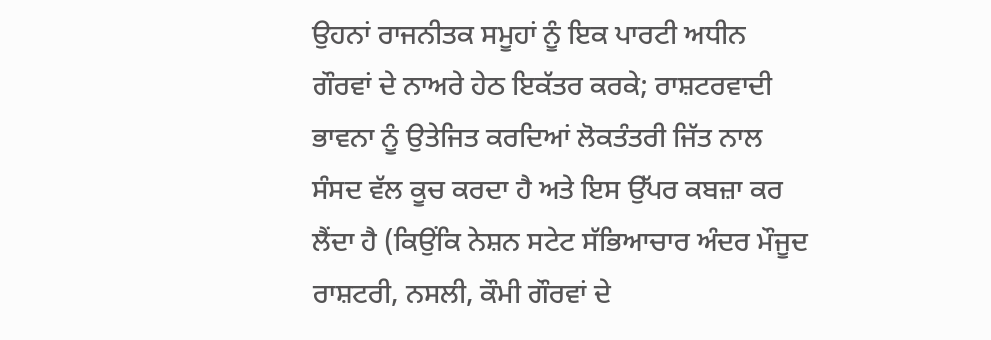ਉਹਨਾਂ ਰਾਜਨੀਤਕ ਸਮੂਹਾਂ ਨੂੰ ਇਕ ਪਾਰਟੀ ਅਧੀਨ ਗੌਰਵਾਂ ਦੇ ਨਾਅਰੇ ਹੇਠ ਇਕੱਤਰ ਕਰਕੇ; ਰਾਸ਼ਟਰਵਾਦੀ ਭਾਵਨਾ ਨੂੰ ਉਤੇਜਿਤ ਕਰਦਿਆਂ ਲੋਕਤੰਤਰੀ ਜਿੱਤ ਨਾਲ ਸੰਸਦ ਵੱਲ ਕੂਚ ਕਰਦਾ ਹੈ ਅਤੇ ਇਸ ਉੱਪਰ ਕਬਜ਼ਾ ਕਰ ਲੈਂਦਾ ਹੈ (ਕਿਉਂਕਿ ਨੇਸ਼ਨ ਸਟੇਟ ਸੱਭਿਆਚਾਰ ਅੰਦਰ ਮੌਜੂਦ ਰਾਸ਼ਟਰੀ, ਨਸਲੀ, ਕੌਮੀ ਗੌਰਵਾਂ ਦੇ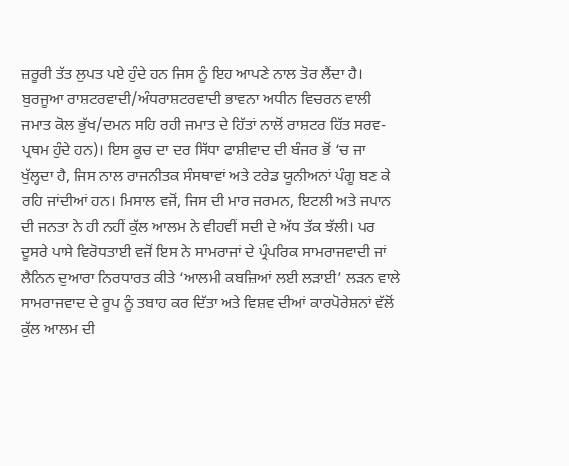ਜ਼ਰੂਰੀ ਤੱਤ ਲੁਪਤ ਪਏ ਹੁੰਦੇ ਹਨ ਜਿਸ ਨੂੰ ਇਹ ਆਪਣੇ ਨਾਲ ਤੋਰ ਲੈਂਦਾ ਹੈ। ਬੁਰਜੂਆ ਰਾਸ਼ਟਰਵਾਦੀ/ਅੰਧਰਾਸ਼ਟਰਵਾਦੀ ਭਾਵਨਾ ਅਧੀਨ ਵਿਚਰਨ ਵਾਲੀ ਜਮਾਤ ਕੋਲ ਭੁੱਖ/ਦਮਨ ਸਹਿ ਰਹੀ ਜਮਾਤ ਦੇ ਹਿੱਤਾਂ ਨਾਲੋਂ ਰਾਸ਼ਟਰ ਹਿੱਤ ਸਰਵ-ਪ੍ਰਥਮ ਹੁੰਦੇ ਹਨ)। ਇਸ ਕੂਚ ਦਾ ਦਰ ਸਿੱਧਾ ਫਾਸ਼ੀਵਾਦ ਦੀ ਬੰਜਰ ਭੋਂ ‘ਚ ਜਾ ਖੁੱਲ੍ਹਦਾ ਹੈ, ਜਿਸ ਨਾਲ ਰਾਜਨੀਤਕ ਸੰਸਥਾਵਾਂ ਅਤੇ ਟਰੇਡ ਯੂਨੀਅਨਾਂ ਪੰਗੂ ਬਣ ਕੇ ਰਹਿ ਜਾਂਦੀਆਂ ਹਨ। ਮਿਸਾਲ ਵਜੋਂ, ਜਿਸ ਦੀ ਮਾਰ ਜਰਮਨ, ਇਟਲੀ ਅਤੇ ਜਪਾਨ ਦੀ ਜਨਤਾ ਨੇ ਹੀ ਨਹੀਂ ਕੁੱਲ ਆਲਮ ਨੇ ਵੀਹਵੀਂ ਸਦੀ ਦੇ ਅੱਧ ਤੱਕ ਝੱਲੀ। ਪਰ ਦੂਸਰੇ ਪਾਸੇ ਵਿਰੋਧਤਾਈ ਵਜੋਂ ਇਸ ਨੇ ਸਾਮਰਾਜਾਂ ਦੇ ਪ੍ਰੰਪਰਿਕ ਸਾਮਰਾਜਵਾਦੀ ਜਾਂ ਲੈਨਿਨ ਦੁਆਰਾ ਨਿਰਧਾਰਤ ਕੀਤੇ ‘ਆਲਮੀ ਕਬਜ਼ਿਆਂ ਲਈ ਲੜਾਈ’ ਲੜਨ ਵਾਲੇ ਸਾਮਰਾਜਵਾਦ ਦੇ ਰੂਪ ਨੂੰ ਤਬਾਹ ਕਰ ਦਿੱਤਾ ਅਤੇ ਵਿਸ਼ਵ ਦੀਆਂ ਕਾਰਪੋਰੇਸ਼ਨਾਂ ਵੱਲੋਂ ਕੁੱਲ ਆਲਮ ਦੀ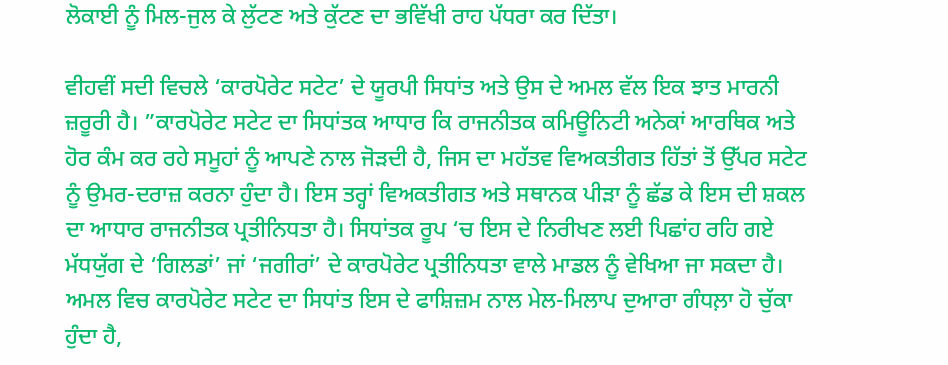ਲੋਕਾਈ ਨੂੰ ਮਿਲ-ਜੁਲ ਕੇ ਲੁੱਟਣ ਅਤੇ ਕੁੱਟਣ ਦਾ ਭਵਿੱਖੀ ਰਾਹ ਪੱਧਰਾ ਕਰ ਦਿੱਤਾ।

ਵੀਹਵੀਂ ਸਦੀ ਵਿਚਲੇ ‘ਕਾਰਪੋਰੇਟ ਸਟੇਟ’ ਦੇ ਯੂਰਪੀ ਸਿਧਾਂਤ ਅਤੇ ਉਸ ਦੇ ਅਮਲ ਵੱਲ ਇਕ ਝਾਤ ਮਾਰਨੀ ਜ਼ਰੂਰੀ ਹੈ। ”ਕਾਰਪੋਰੇਟ ਸਟੇਟ ਦਾ ਸਿਧਾਂਤਕ ਆਧਾਰ ਕਿ ਰਾਜਨੀਤਕ ਕਮਿਊਨਿਟੀ ਅਨੇਕਾਂ ਆਰਥਿਕ ਅਤੇ ਹੋਰ ਕੰਮ ਕਰ ਰਹੇ ਸਮੂਹਾਂ ਨੂੰ ਆਪਣੇ ਨਾਲ ਜੋੜਦੀ ਹੈ, ਜਿਸ ਦਾ ਮਹੱਤਵ ਵਿਅਕਤੀਗਤ ਹਿੱਤਾਂ ਤੋਂ ਉੱਪਰ ਸਟੇਟ ਨੂੰ ਉਮਰ-ਦਰਾਜ਼ ਕਰਨਾ ਹੁੰਦਾ ਹੈ। ਇਸ ਤਰ੍ਹਾਂ ਵਿਅਕਤੀਗਤ ਅਤੇ ਸਥਾਨਕ ਪੀੜਾ ਨੂੰ ਛੱਡ ਕੇ ਇਸ ਦੀ ਸ਼ਕਲ ਦਾ ਆਧਾਰ ਰਾਜਨੀਤਕ ਪ੍ਰਤੀਨਿਧਤਾ ਹੈ। ਸਿਧਾਂਤਕ ਰੂਪ ‘ਚ ਇਸ ਦੇ ਨਿਰੀਖਣ ਲਈ ਪਿਛਾਂਹ ਰਹਿ ਗਏ ਮੱਧਯੁੱਗ ਦੇ ‘ਗਿਲਡਾਂ’ ਜਾਂ ‘ਜਗੀਰਾਂ’ ਦੇ ਕਾਰਪੋਰੇਟ ਪ੍ਰਤੀਨਿਧਤਾ ਵਾਲੇ ਮਾਡਲ ਨੂੰ ਵੇਖਿਆ ਜਾ ਸਕਦਾ ਹੈ। ਅਮਲ ਵਿਚ ਕਾਰਪੋਰੇਟ ਸਟੇਟ ਦਾ ਸਿਧਾਂਤ ਇਸ ਦੇ ਫਾਸ਼ਿਜ਼ਮ ਨਾਲ ਮੇਲ-ਮਿਲਾਪ ਦੁਆਰਾ ਗੰਧਲ਼ਾ ਹੋ ਚੁੱਕਾ ਹੁੰਦਾ ਹੈ,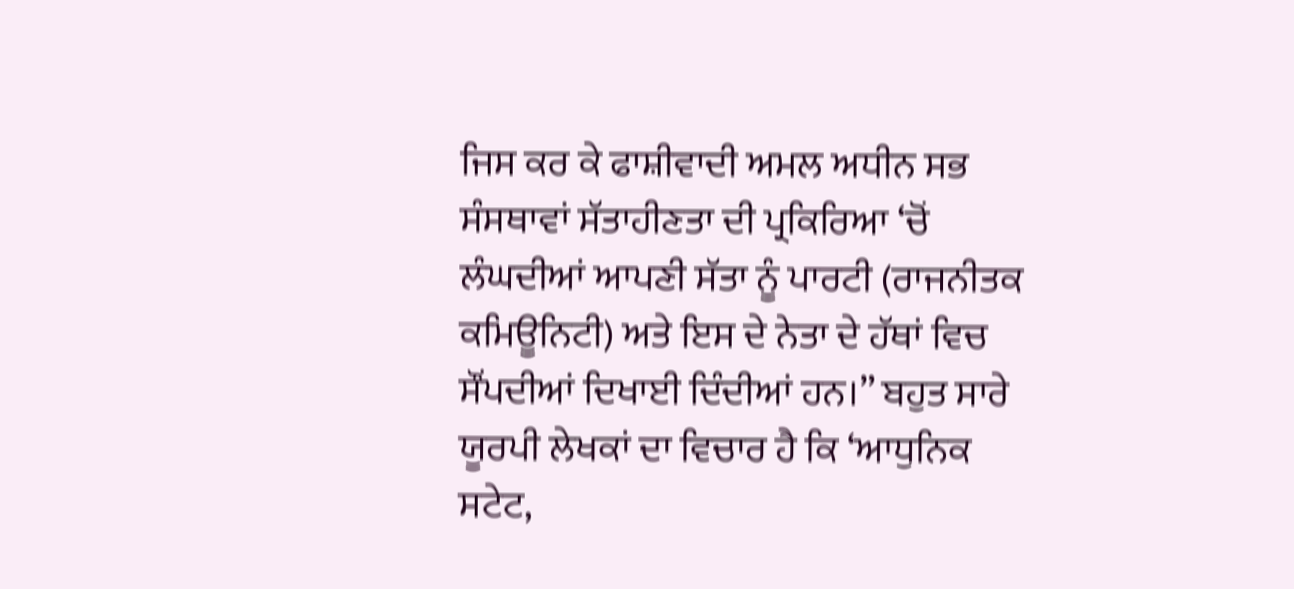ਜਿਸ ਕਰ ਕੇ ਫਾਸ਼ੀਵਾਦੀ ਅਮਲ ਅਧੀਨ ਸਭ ਸੰਸਥਾਵਾਂ ਸੱਤਾਹੀਣਤਾ ਦੀ ਪ੍ਰਕਿਰਿਆ ‘ਚੋਂ ਲੰਘਦੀਆਂ ਆਪਣੀ ਸੱਤਾ ਨੂੰ ਪਾਰਟੀ (ਰਾਜਨੀਤਕ ਕਮਿਊਨਿਟੀ) ਅਤੇ ਇਸ ਦੇ ਨੇਤਾ ਦੇ ਹੱਥਾਂ ਵਿਚ ਸੌਂਪਦੀਆਂ ਦਿਖਾਈ ਦਿੰਦੀਆਂ ਹਨ।” ਬਹੁਤ ਸਾਰੇ ਯੂਰਪੀ ਲੇਖਕਾਂ ਦਾ ਵਿਚਾਰ ਹੈ ਕਿ ‘ਆਧੁਨਿਕ ਸਟੇਟ,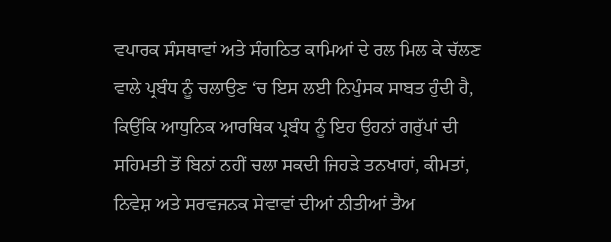ਵਪਾਰਕ ਸੰਸਥਾਵਾਂ ਅਤੇ ਸੰਗਠਿਤ ਕਾਮਿਆਂ ਦੇ ਰਲ ਮਿਲ ਕੇ ਚੱਲਣ ਵਾਲੇ ਪ੍ਰਬੰਧ ਨੂੰ ਚਲਾਉਣ ‘ਚ ਇਸ ਲਈ ਨਿਪੁੰਸਕ ਸਾਬਤ ਹੁੰਦੀ ਹੈ, ਕਿਉਂਕਿ ਆਧੁਨਿਕ ਆਰਥਿਕ ਪ੍ਰਬੰਧ ਨੂੰ ਇਹ ਉਹਨਾਂ ਗਰੁੱਪਾਂ ਦੀ ਸਹਿਮਤੀ ਤੋਂ ਬਿਨਾਂ ਨਹੀਂ ਚਲਾ ਸਕਦੀ ਜਿਹੜੇ ਤਨਖਾਹਾਂ, ਕੀਮਤਾਂ, ਨਿਵੇਸ਼ ਅਤੇ ਸਰਵਜਨਕ ਸੇਵਾਵਾਂ ਦੀਆਂ ਨੀਤੀਆਂ ਤੈਅ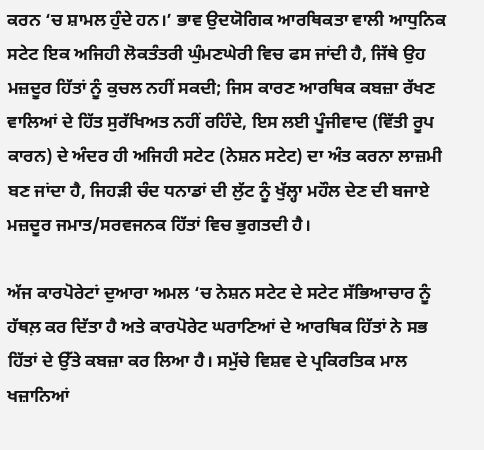ਕਰਨ ‘ਚ ਸ਼ਾਮਲ ਹੁੰਦੇ ਹਨ।’ ਭਾਵ ਉਦਯੋਗਿਕ ਆਰਥਿਕਤਾ ਵਾਲੀ ਆਧੁਨਿਕ ਸਟੇਟ ਇਕ ਅਜਿਹੀ ਲੋਕਤੰਤਰੀ ਘੁੰਮਣਘੇਰੀ ਵਿਚ ਫਸ ਜਾਂਦੀ ਹੈ, ਜਿੱਥੇ ਉਹ ਮਜ਼ਦੂਰ ਹਿੱਤਾਂ ਨੂੰ ਕੁਚਲ ਨਹੀਂ ਸਕਦੀ; ਜਿਸ ਕਾਰਣ ਆਰਥਿਕ ਕਬਜ਼ਾ ਰੱਖਣ ਵਾਲਿਆਂ ਦੇ ਹਿੱਤ ਸੁਰੱਖਿਅਤ ਨਹੀਂ ਰਹਿੰਦੇ, ਇਸ ਲਈ ਪੂੰਜੀਵਾਦ (ਵਿੱਤੀ ਰੂਪ ਕਾਰਨ) ਦੇ ਅੰਦਰ ਹੀ ਅਜਿਹੀ ਸਟੇਟ (ਨੇਸ਼ਨ ਸਟੇਟ) ਦਾ ਅੰਤ ਕਰਨਾ ਲਾਜ਼ਮੀ ਬਣ ਜਾਂਦਾ ਹੈ, ਜਿਹੜੀ ਚੰਦ ਧਨਾਡਾਂ ਦੀ ਲੁੱਟ ਨੂੰ ਖੁੱਲ੍ਹਾ ਮਹੌਲ ਦੇਣ ਦੀ ਬਜਾਏ ਮਜ਼ਦੂਰ ਜਮਾਤ/ਸਰਵਜਨਕ ਹਿੱਤਾਂ ਵਿਚ ਭੁਗਤਦੀ ਹੈ।

ਅੱਜ ਕਾਰਪੋਰੇਟਾਂ ਦੁਆਰਾ ਅਮਲ ‘ਚ ਨੇਸ਼ਨ ਸਟੇਟ ਦੇ ਸਟੇਟ ਸੱਭਿਆਚਾਰ ਨੂੰ ਹੱਥਲ਼ ਕਰ ਦਿੱਤਾ ਹੈ ਅਤੇ ਕਾਰਪੋਰੇਟ ਘਰਾਣਿਆਂ ਦੇ ਆਰਥਿਕ ਹਿੱਤਾਂ ਨੇ ਸਭ ਹਿੱਤਾਂ ਦੇ ਉੱਤੇ ਕਬਜ਼ਾ ਕਰ ਲਿਆ ਹੈ। ਸਮੁੱਚੇ ਵਿਸ਼ਵ ਦੇ ਪ੍ਰਕਿਰਤਿਕ ਮਾਲ ਖਜ਼ਾਨਿਆਂ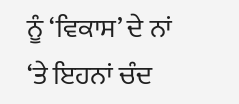ਨੂੰ ‘ਵਿਕਾਸ’ ਦੇ ਨਾਂ ‘ਤੇ ਇਹਨਾਂ ਚੰਦ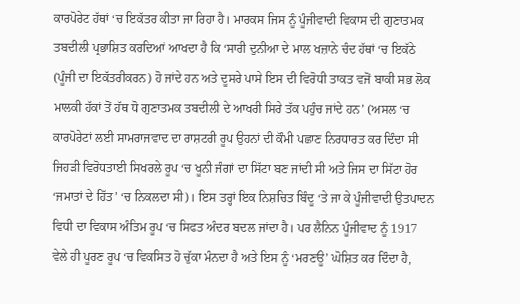ਕਾਰਪੋਰੇਟ ਹੱਥਾਂ ‘ਚ ਇਕੱਤਰ ਕੀਤਾ ਜਾ ਰਿਹਾ ਹੈ। ਮਾਰਕਸ ਜਿਸ ਨੂੰ ਪੂੰਜੀਵਾਦੀ ਵਿਕਾਸ ਦੀ ਗੁਣਾਤਮਕ ਤਬਦੀਲੀ ਪ੍ਰਭਾਸ਼ਿਤ ਕਰਦਿਆਂ ਆਖਦਾ ਹੈ ਕਿ ‘ਸਾਰੀ ਦੁਨੀਆ ਦੇ ਮਾਲ ਖਜ਼ਾਨੇ ਚੰਦ ਹੱਥਾਂ ‘ਚ ਇਕੱਠੇ (ਪੂੰਜੀ ਦਾ ਇਕੱਤਰੀਕਰਨ) ਹੋ ਜਾਂਦੇ ਹਨ ਅਤੇ ਦੂਸਰੇ ਪਾਸੇ ਇਸ ਦੀ ਵਿਰੋਧੀ ਤਾਕਤ ਵਜੋਂ ਬਾਕੀ ਸਭ ਲੋਕ ਮਾਲਕੀ ਹੱਕਾਂ ਤੋਂ ਹੱਥ ਧੋ ਗੁਣਾਤਮਕ ਤਬਦੀਲੀ ਦੇ ਆਖਰੀ ਸਿਰੇ ਤੱਕ ਪਹੁੰਚ ਜਾਂਦੇ ਹਨ’ (ਅਸਲ ‘ਚ ਕਾਰਪੋਰੇਟਾਂ ਲਈ ਸਾਮਰਾਜਵਾਦ ਦਾ ਰਾਸ਼ਟਰੀ ਰੂਪ ਉਹਨਾਂ ਦੀ ਕੌਮੀ ਪਛਾਣ ਨਿਰਧਾਰਤ ਕਰ ਦਿੰਦਾ ਸੀ ਜਿਹੜੀ ਵਿਰੋਧਤਾਈ ਸਿਖਰਲੇ ਰੂਪ ‘ਚ ਖੂਨੀ ਜੰਗਾਂ ਦਾ ਸਿੱਟਾ ਬਣ ਜਾਂਦੀ ਸੀ ਅਤੇ ਜਿਸ ਦਾ ਸਿੱਟਾ ਹੋਰ ‘ਜਮਾਤਾਂ ਦੇ ਹਿੱਤ’ ‘ਚ ਨਿਕਲਦਾ ਸੀ)। ਇਸ ਤਰ੍ਹਾਂ ਇਕ ਨਿਸ਼ਚਿਤ ਬਿੰਦੂ ‘ਤੇ ਜਾ ਕੇ ਪੂੰਜੀਵਾਦੀ ਉਤਪਾਦਨ ਵਿਧੀ ਦਾ ਵਿਕਾਸ ਅੰਤਿਮ ਰੂਪ ‘ਚ ਸਿਫਤ ਅੰਦਰ ਬਦਲ ਜਾਂਦਾ ਹੈ। ਪਰ ਲੈਨਿਨ ਪੂੰਜੀਵਾਦ ਨੂੰ 1917 ਵੇਲੇ ਹੀ ਪੂਰਣ ਰੂਪ ‘ਚ ਵਿਕਸਿਤ ਹੋ ਚੁੱਕਾ ਮੰਨਦਾ ਹੈ ਅਤੇ ਇਸ ਨੂੰ ‘ਮਰਣਊ’ ਘੋਸ਼ਿਤ ਕਰ ਦਿੰਦਾ ਹੈ,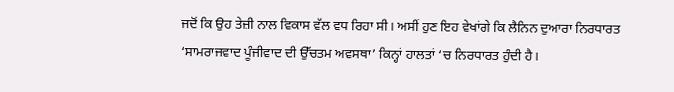ਜਦੋਂ ਕਿ ਉਹ ਤੇਜ਼ੀ ਨਾਲ ਵਿਕਾਸ ਵੱਲ ਵਧ ਰਿਹਾ ਸੀ। ਅਸੀਂ ਹੁਣ ਇਹ ਵੇਖਾਂਗੇ ਕਿ ਲੈਨਿਨ ਦੁਆਰਾ ਨਿਰਧਾਰਤ ‘ਸਾਮਰਾਜਵਾਦ ਪੂੰਜੀਵਾਦ ਦੀ ਉੱਚਤਮ ਅਵਸਥਾ’ ਕਿਨ੍ਹਾਂ ਹਾਲਤਾਂ ‘ਚ ਨਿਰਧਾਰਤ ਹੁੰਦੀ ਹੈ।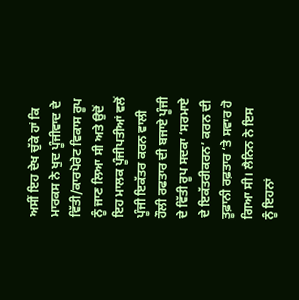ਅਸੀਂ ਇਹ ਦੇਖ ਚੁੱਕੇ ਹਾਂ ਕਿ ਮਾਰਕਸ ਨੇ ਖੁਦ ਪੂੰਜੀਵਾਦ ਦੇ ਵਿੱਤੀ/ਕਾਰਪੋਰੇਟ ਵਿਕਾਸ ਰੂਪ ਨੂੰ ਜਾਣ ਲਿਆ ਸੀ ਅਤੇ ਉਦੋਂ ਇਹ ਮਾਲਕ ਪੂੰਜੀਪਤੀਆਂ ਵਲੋਂ ਪੂੰਜੀ ਇਕੱਤਰ ਕਰਨ ਵਾਲੀ ਹੌਲੀ ਰਫਤਾਰ ਦੀ ਬਜਾਏ ਪੂੰਜੀ ਦੇ ਵਿੱਤੀ ਰੂਪ ਸਦਕਾ ‘ਸਰਮਾਏ ਦੇ ਇਕੱਤਰੀਕਰਨ’ ਕਰਨ ਦੀ ਤੂਫ਼ਾਨੀ ਰਫ਼ਤਾਰ ‘ਤੇ ਸਵਾਰ ਹੋ ਗਿਆ ਸੀ। ਲੈਨਿਨ ਨੇ ਇਸ ਨੂੰ ਇਹਨਾਂ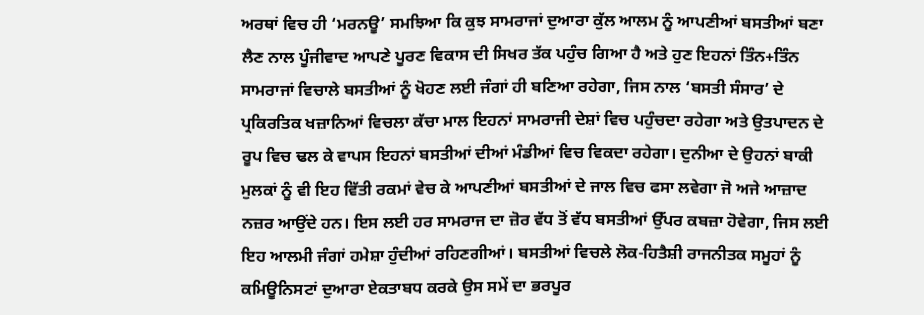ਅਰਥਾਂ ਵਿਚ ਹੀ ‘ਮਰਨਊ’ ਸਮਝਿਆ ਕਿ ਕੁਝ ਸਾਮਰਾਜਾਂ ਦੁਆਰਾ ਕੁੱਲ ਆਲਮ ਨੂੰ ਆਪਣੀਆਂ ਬਸਤੀਆਂ ਬਣਾ ਲੈਣ ਨਾਲ ਪੂੰਜੀਵਾਦ ਆਪਣੇ ਪੂਰਣ ਵਿਕਾਸ ਦੀ ਸਿਖਰ ਤੱਕ ਪਹੁੰਚ ਗਿਆ ਹੈ ਅਤੇ ਹੁਣ ਇਹਨਾਂ ਤਿੰਨ+ਤਿੰਨ ਸਾਮਰਾਜਾਂ ਵਿਚਾਲੇ ਬਸਤੀਆਂ ਨੂੰ ਖੋਹਣ ਲਈ ਜੰਗਾਂ ਹੀ ਬਣਿਆ ਰਹੇਗਾ, ਜਿਸ ਨਾਲ ‘ਬਸਤੀ ਸੰਸਾਰ’ ਦੇ ਪ੍ਰਕਿਰਤਿਕ ਖਜ਼ਾਨਿਆਂ ਵਿਚਲਾ ਕੱਚਾ ਮਾਲ ਇਹਨਾਂ ਸਾਮਰਾਜੀ ਦੇਸ਼ਾਂ ਵਿਚ ਪਹੁੰਚਦਾ ਰਹੇਗਾ ਅਤੇ ਉਤਪਾਦਨ ਦੇ ਰੂਪ ਵਿਚ ਢਲ ਕੇ ਵਾਪਸ ਇਹਨਾਂ ਬਸਤੀਆਂ ਦੀਆਂ ਮੰਡੀਆਂ ਵਿਚ ਵਿਕਦਾ ਰਹੇਗਾ। ਦੁਨੀਆ ਦੇ ਉਹਨਾਂ ਬਾਕੀ ਮੁਲਕਾਂ ਨੂੰ ਵੀ ਇਹ ਵਿੱਤੀ ਰਕਮਾਂ ਵੇਚ ਕੇ ਆਪਣੀਆਂ ਬਸਤੀਆਂ ਦੇ ਜਾਲ ਵਿਚ ਫਸਾ ਲਵੇਗਾ ਜੋ ਅਜੇ ਆਜ਼ਾਦ ਨਜ਼ਰ ਆਉਂਦੇ ਹਨ। ਇਸ ਲਈ ਹਰ ਸਾਮਰਾਜ ਦਾ ਜ਼ੋਰ ਵੱਧ ਤੋਂ ਵੱਧ ਬਸਤੀਆਂ ਉੱਪਰ ਕਬਜ਼ਾ ਹੋਵੇਗਾ, ਜਿਸ ਲਈ ਇਹ ਆਲਮੀ ਜੰਗਾਂ ਹਮੇਸ਼ਾ ਹੁੰਦੀਆਂ ਰਹਿਣਗੀਆਂ। ਬਸਤੀਆਂ ਵਿਚਲੇ ਲੋਕ-ਹਿਤੈਸ਼ੀ ਰਾਜਨੀਤਕ ਸਮੂਹਾਂ ਨੂੰ ਕਮਿਊਨਿਸਟਾਂ ਦੁਆਰਾ ਏਕਤਾਬਧ ਕਰਕੇ ਉਸ ਸਮੇਂ ਦਾ ਭਰਪੂਰ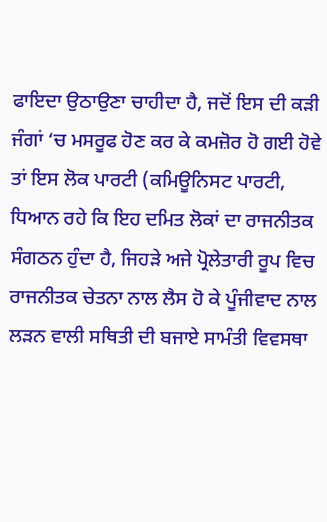ਫਾਇਦਾ ਉਠਾਉਣਾ ਚਾਹੀਦਾ ਹੈ, ਜਦੋਂ ਇਸ ਦੀ ਕੜੀ ਜੰਗਾਂ ‘ਚ ਮਸਰੂਫ ਹੋਣ ਕਰ ਕੇ ਕਮਜ਼ੋਰ ਹੋ ਗਈ ਹੋਵੇ ਤਾਂ ਇਸ ਲੋਕ ਪਾਰਟੀ (ਕਮਿਊਨਿਸਟ ਪਾਰਟੀ, ਧਿਆਨ ਰਹੇ ਕਿ ਇਹ ਦਮਿਤ ਲੋਕਾਂ ਦਾ ਰਾਜਨੀਤਕ ਸੰਗਠਨ ਹੁੰਦਾ ਹੈ, ਜਿਹੜੇ ਅਜੇ ਪ੍ਰੋਲੇਤਾਰੀ ਰੂਪ ਵਿਚ ਰਾਜਨੀਤਕ ਚੇਤਨਾ ਨਾਲ ਲੈਸ ਹੋ ਕੇ ਪੂੰਜੀਵਾਦ ਨਾਲ ਲੜਨ ਵਾਲੀ ਸਥਿਤੀ ਦੀ ਬਜਾਏ ਸਾਮੰਤੀ ਵਿਵਸਥਾ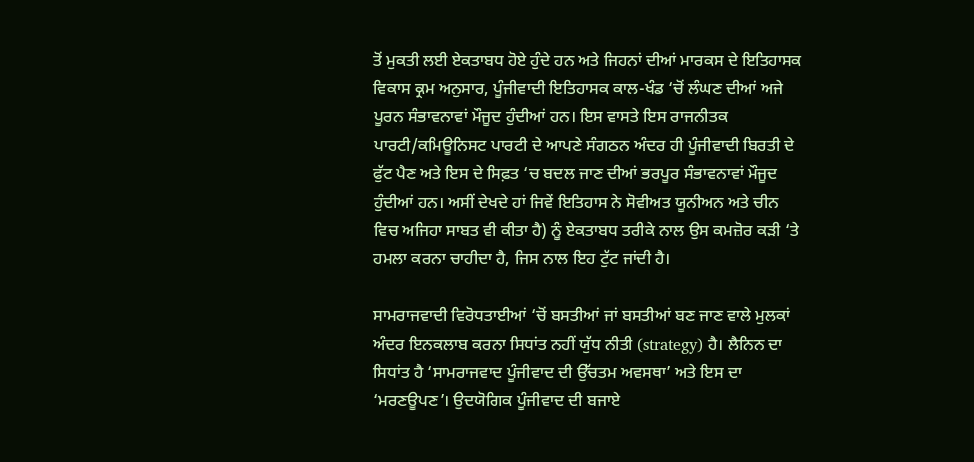ਤੋਂ ਮੁਕਤੀ ਲਈ ਏਕਤਾਬਧ ਹੋਏ ਹੁੰਦੇ ਹਨ ਅਤੇ ਜਿਹਨਾਂ ਦੀਆਂ ਮਾਰਕਸ ਦੇ ਇਤਿਹਾਸਕ ਵਿਕਾਸ ਕ੍ਰਮ ਅਨੁਸਾਰ, ਪੂੰਜੀਵਾਦੀ ਇਤਿਹਾਸਕ ਕਾਲ-ਖੰਡ ‘ਚੋਂ ਲੰਘਣ ਦੀਆਂ ਅਜੇ ਪੂਰਨ ਸੰਭਾਵਨਾਵਾਂ ਮੌਜੂਦ ਹੁੰਦੀਆਂ ਹਨ। ਇਸ ਵਾਸਤੇ ਇਸ ਰਾਜਨੀਤਕ ਪਾਰਟੀ/ਕਮਿਊਨਿਸਟ ਪਾਰਟੀ ਦੇ ਆਪਣੇ ਸੰਗਠਨ ਅੰਦਰ ਹੀ ਪੂੰਜੀਵਾਦੀ ਬਿਰਤੀ ਦੇ ਫੁੱਟ ਪੈਣ ਅਤੇ ਇਸ ਦੇ ਸਿਫ਼ਤ ‘ਚ ਬਦਲ ਜਾਣ ਦੀਆਂ ਭਰਪੂਰ ਸੰਭਾਵਨਾਵਾਂ ਮੌਜੂਦ ਹੁੰਦੀਆਂ ਹਨ। ਅਸੀਂ ਦੇਖਦੇ ਹਾਂ ਜਿਵੇਂ ਇਤਿਹਾਸ ਨੇ ਸੋਵੀਅਤ ਯੂਨੀਅਨ ਅਤੇ ਚੀਨ ਵਿਚ ਅਜਿਹਾ ਸਾਬਤ ਵੀ ਕੀਤਾ ਹੈ) ਨੂੰ ਏਕਤਾਬਧ ਤਰੀਕੇ ਨਾਲ ਉਸ ਕਮਜ਼ੋਰ ਕੜੀ ‘ਤੇ ਹਮਲਾ ਕਰਨਾ ਚਾਹੀਦਾ ਹੈ, ਜਿਸ ਨਾਲ ਇਹ ਟੁੱਟ ਜਾਂਦੀ ਹੈ।

ਸਾਮਰਾਜਵਾਦੀ ਵਿਰੋਧਤਾਈਆਂ ‘ਚੋਂ ਬਸਤੀਆਂ ਜਾਂ ਬਸਤੀਆਂ ਬਣ ਜਾਣ ਵਾਲੇ ਮੁਲਕਾਂ ਅੰਦਰ ਇਨਕਲਾਬ ਕਰਨਾ ਸਿਧਾਂਤ ਨਹੀਂ ਯੁੱਧ ਨੀਤੀ (strategy) ਹੈ। ਲੈਨਿਨ ਦਾ ਸਿਧਾਂਤ ਹੈ ‘ਸਾਮਰਾਜਵਾਦ ਪੂੰਜੀਵਾਦ ਦੀ ਉੱਚਤਮ ਅਵਸਥਾ’ ਅਤੇ ਇਸ ਦਾ ‘ਮਰਣਊਪਣ’। ਉਦਯੋਗਿਕ ਪੂੰਜੀਵਾਦ ਦੀ ਬਜਾਏ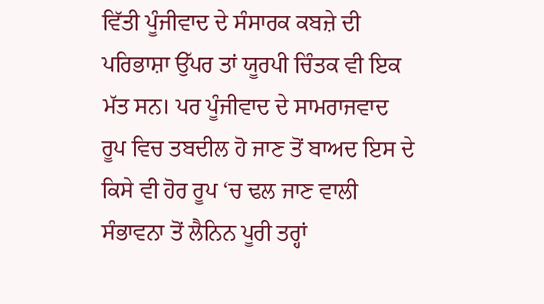ਵਿੱਤੀ ਪੂੰਜੀਵਾਦ ਦੇ ਸੰਸਾਰਕ ਕਬਜ਼ੇ ਦੀ ਪਰਿਭਾਸ਼ਾ ਉੱਪਰ ਤਾਂ ਯੂਰਪੀ ਚਿੰਤਕ ਵੀ ਇਕ ਮੱਤ ਸਨ। ਪਰ ਪੂੰਜੀਵਾਦ ਦੇ ਸਾਮਰਾਜਵਾਦ ਰੂਪ ਵਿਚ ਤਬਦੀਲ ਹੋ ਜਾਣ ਤੋਂ ਬਾਅਦ ਇਸ ਦੇ ਕਿਸੇ ਵੀ ਹੋਰ ਰੂਪ ‘ਚ ਢਲ ਜਾਣ ਵਾਲੀ ਸੰਭਾਵਨਾ ਤੋਂ ਲੈਨਿਨ ਪੂਰੀ ਤਰ੍ਹਾਂ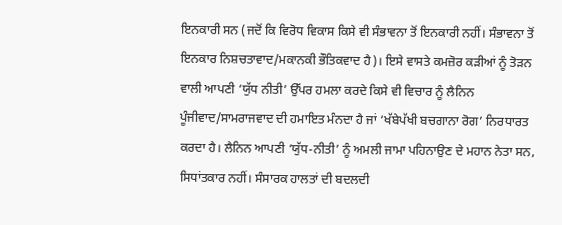ਇਨਕਾਰੀ ਸਨ (ਜਦੋਂ ਕਿ ਵਿਰੋਧ ਵਿਕਾਸ ਕਿਸੇ ਵੀ ਸੰਭਾਵਨਾ ਤੋਂ ਇਨਕਾਰੀ ਨਹੀਂ। ਸੰਭਾਵਨਾ ਤੋਂ ਇਨਕਾਰ ਨਿਸ਼ਚਤਾਵਾਦ/ਮਕਾਨਕੀ ਭੌਤਿਕਵਾਦ ਹੈ)। ਇਸੇ ਵਾਸਤੇ ਕਮਜ਼ੋਰ ਕੜੀਆਂ ਨੂੰ ਤੋੜਨ ਵਾਲੀ ਆਪਣੀ ‘ਯੁੱਧ ਨੀਤੀ’ ਉੱਪਰ ਹਮਲਾ ਕਰਦੇ ਕਿਸੇ ਵੀ ਵਿਚਾਰ ਨੂੰ ਲੈਨਿਨ ਪੂੰਜੀਵਾਦ/ਸਾਮਰਾਜਵਾਦ ਦੀ ਹਮਾਇਤ ਮੰਨਦਾ ਹੈ ਜਾਂ ‘ਖੱਬੇਪੱਖੀ ਬਚਗਾਨਾ ਰੋਗ’ ਨਿਰਧਾਰਤ ਕਰਦਾ ਹੈ। ਲੈਨਿਨ ਆਪਣੀ ‘ਯੁੱਧ-ਨੀਤੀ’ ਨੂੰ ਅਮਲੀ ਜਾਮਾ ਪਹਿਨਾਉਣ ਦੇ ਮਹਾਨ ਨੇਤਾ ਸਨ, ਸਿਧਾਂਤਕਾਰ ਨਹੀਂ। ਸੰਸਾਰਕ ਹਾਲਤਾਂ ਦੀ ਬਦਲਦੀ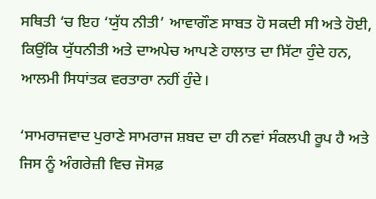ਸਥਿਤੀ ‘ਚ ਇਹ ‘ਯੁੱਧ ਨੀਤੀ’ ਆਵਾਗੌਣ ਸਾਬਤ ਹੋ ਸਕਦੀ ਸੀ ਅਤੇ ਹੋਈ, ਕਿਉਂਕਿ ਯੁੱਧਨੀਤੀ ਅਤੇ ਦਾਅਪੇਚ ਆਪਣੇ ਹਾਲਾਤ ਦਾ ਸਿੱਟਾ ਹੁੰਦੇ ਹਨ, ਆਲਮੀ ਸਿਧਾਂਤਕ ਵਰਤਾਰਾ ਨਹੀਂ ਹੁੰਦੇ।

‘ਸਾਮਰਾਜਵਾਦ ਪੁਰਾਣੇ ਸਾਮਰਾਜ ਸ਼ਬਦ ਦਾ ਹੀ ਨਵਾਂ ਸੰਕਲਪੀ ਰੂਪ ਹੈ ਅਤੇ ਜਿਸ ਨੂੰ ਅੰਗਰੇਜ਼ੀ ਵਿਚ ਜੋਸਫ਼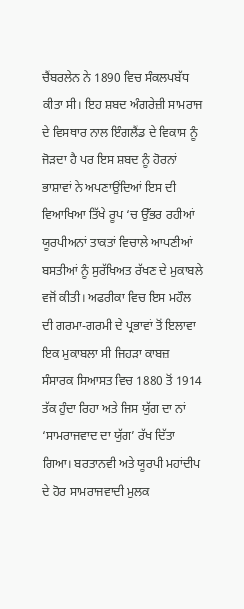ਚੈਂਬਰਲੇਨ ਨੇ 1890 ਵਿਚ ਸੰਕਲਪਬੱਧ ਕੀਤਾ ਸੀ। ਇਹ ਸ਼ਬਦ ਅੰਗਰੇਜ਼ੀ ਸਾਮਰਾਜ ਦੇ ਵਿਸਥਾਰ ਨਾਲ ਇੰਗਲੈਂਡ ਦੇ ਵਿਕਾਸ ਨੂੰ ਜੋੜਦਾ ਹੈ ਪਰ ਇਸ ਸ਼ਬਦ ਨੂੰ ਹੋਰਨਾਂ ਭਾਸ਼ਾਵਾਂ ਨੇ ਅਪਣਾਉਂਦਿਆਂ ਇਸ ਦੀ ਵਿਆਖਿਆ ਤਿੱਖੇ ਰੂਪ ‘ਚ ਉੱਭਰ ਰਹੀਆਂ ਯੂਰਪੀਅਨਾਂ ਤਾਕਤਾਂ ਵਿਚਾਲੇ ਆਪਣੀਆਂ ਬਸਤੀਆਂ ਨੂੰ ਸੁਰੱਖਿਅਤ ਰੱਖਣ ਦੇ ਮੁਕਾਬਲੇ ਵਜੋਂ ਕੀਤੀ। ਅਫਰੀਕਾ ਵਿਚ ਇਸ ਮਹੌਲ ਦੀ ਗਰਮਾ-ਗਰਮੀ ਦੇ ਪ੍ਰਭਾਵਾਂ ਤੋਂ ਇਲਾਵਾ ਇਕ ਮੁਕਾਬਲਾ ਸੀ ਜਿਹੜਾ ਕਾਬਜ਼ ਸੰਸਾਰਕ ਸਿਆਸਤ ਵਿਚ 1880 ਤੋਂ 1914 ਤੱਕ ਹੁੰਦਾ ਰਿਹਾ ਅਤੇ ਜਿਸ ਯੁੱਗ ਦਾ ਨਾਂ ‘ਸਾਮਰਾਜਵਾਦ ਦਾ ਯੁੱਗ’ ਰੱਖ ਦਿੱਤਾ ਗਿਆ। ਬਰਤਾਨਵੀ ਅਤੇ ਯੂਰਪੀ ਮਹਾਂਦੀਪ ਦੇ ਹੋਰ ਸਾਮਰਾਜਵਾਦੀ ਮੁਲਕ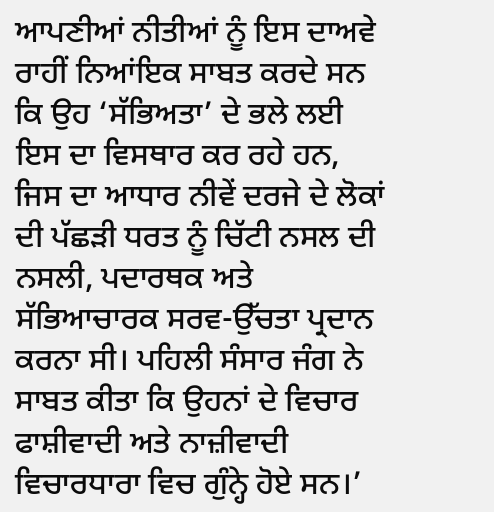ਆਪਣੀਆਂ ਨੀਤੀਆਂ ਨੂੰ ਇਸ ਦਾਅਵੇ ਰਾਹੀਂ ਨਿਆਂਇਕ ਸਾਬਤ ਕਰਦੇ ਸਨ ਕਿ ਉਹ ‘ਸੱਭਿਅਤਾ’ ਦੇ ਭਲੇ ਲਈ ਇਸ ਦਾ ਵਿਸਥਾਰ ਕਰ ਰਹੇ ਹਨ, ਜਿਸ ਦਾ ਆਧਾਰ ਨੀਵੇਂ ਦਰਜੇ ਦੇ ਲੋਕਾਂ ਦੀ ਪੱਛੜੀ ਧਰਤ ਨੂੰ ਚਿੱਟੀ ਨਸਲ ਦੀ ਨਸਲੀ, ਪਦਾਰਥਕ ਅਤੇ ਸੱਭਿਆਚਾਰਕ ਸਰਵ-ਉੱਚਤਾ ਪ੍ਰਦਾਨ ਕਰਨਾ ਸੀ। ਪਹਿਲੀ ਸੰਸਾਰ ਜੰਗ ਨੇ ਸਾਬਤ ਕੀਤਾ ਕਿ ਉਹਨਾਂ ਦੇ ਵਿਚਾਰ ਫਾਸ਼ੀਵਾਦੀ ਅਤੇ ਨਾਜ਼ੀਵਾਦੀ ਵਿਚਾਰਧਾਰਾ ਵਿਚ ਗੁੰਨ੍ਹੇ ਹੋਏ ਸਨ।’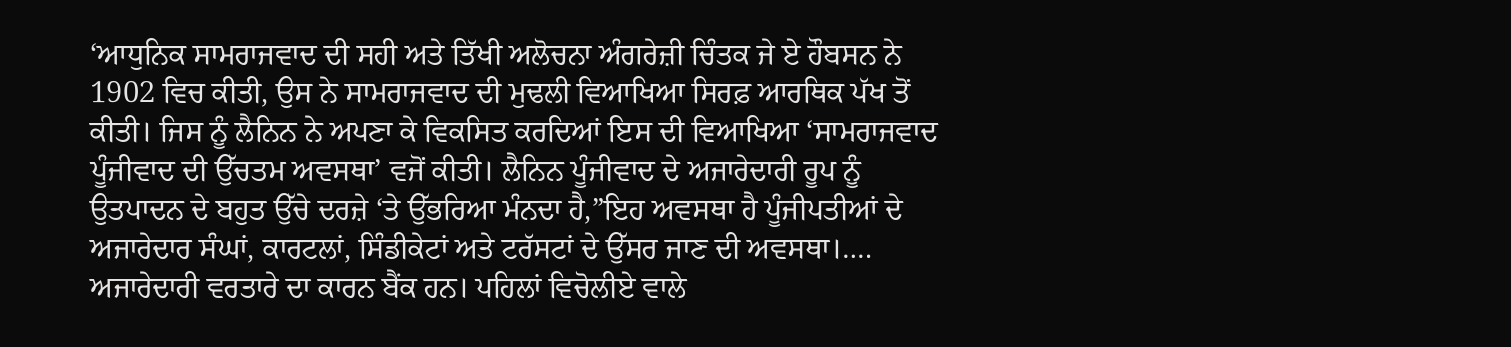‘ਆਧੁਨਿਕ ਸਾਮਰਾਜਵਾਦ ਦੀ ਸਹੀ ਅਤੇ ਤਿੱਖੀ ਅਲੋਚਨਾ ਅੰਗਰੇਜ਼ੀ ਚਿੰਤਕ ਜੇ ਏ ਹੌਬਸਨ ਨੇ 1902 ਵਿਚ ਕੀਤੀ, ਉਸ ਨੇ ਸਾਮਰਾਜਵਾਦ ਦੀ ਮੁਢਲੀ ਵਿਆਖਿਆ ਸਿਰਫ਼ ਆਰਥਿਕ ਪੱਖ ਤੋਂ ਕੀਤੀ। ਜਿਸ ਨੂੰ ਲੈਨਿਨ ਨੇ ਅਪਣਾ ਕੇ ਵਿਕਸਿਤ ਕਰਦਿਆਂ ਇਸ ਦੀ ਵਿਆਖਿਆ ‘ਸਾਮਰਾਜਵਾਦ ਪੂੰਜੀਵਾਦ ਦੀ ਉੱਚਤਮ ਅਵਸਥਾ’ ਵਜੋਂ ਕੀਤੀ। ਲੈਨਿਨ ਪੂੰਜੀਵਾਦ ਦੇ ਅਜਾਰੇਦਾਰੀ ਰੂਪ ਨੂੰ ਉਤਪਾਦਨ ਦੇ ਬਹੁਤ ਉੱਚੇ ਦਰਜ਼ੇ ‘ਤੇ ਉੱਭਰਿਆ ਮੰਨਦਾ ਹੈ,”ਇਹ ਅਵਸਥਾ ਹੈ ਪੂੰਜੀਪਤੀਆਂ ਦੇ ਅਜਾਰੇਦਾਰ ਸੰਘਾਂ, ਕਾਰਟਲਾਂ, ਸਿੰਡੀਕੇਟਾਂ ਅਤੇ ਟਰੱਸਟਾਂ ਦੇ ਉੱਸਰ ਜਾਣ ਦੀ ਅਵਸਥਾ।…. ਅਜਾਰੇਦਾਰੀ ਵਰਤਾਰੇ ਦਾ ਕਾਰਨ ਬੈਂਕ ਹਨ। ਪਹਿਲਾਂ ਵਿਚੋਲੀਏ ਵਾਲੇ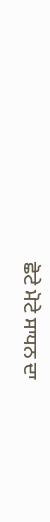ਛੋਟੇ ਮੋਟੇ ਸਾਧਨ ਦਾ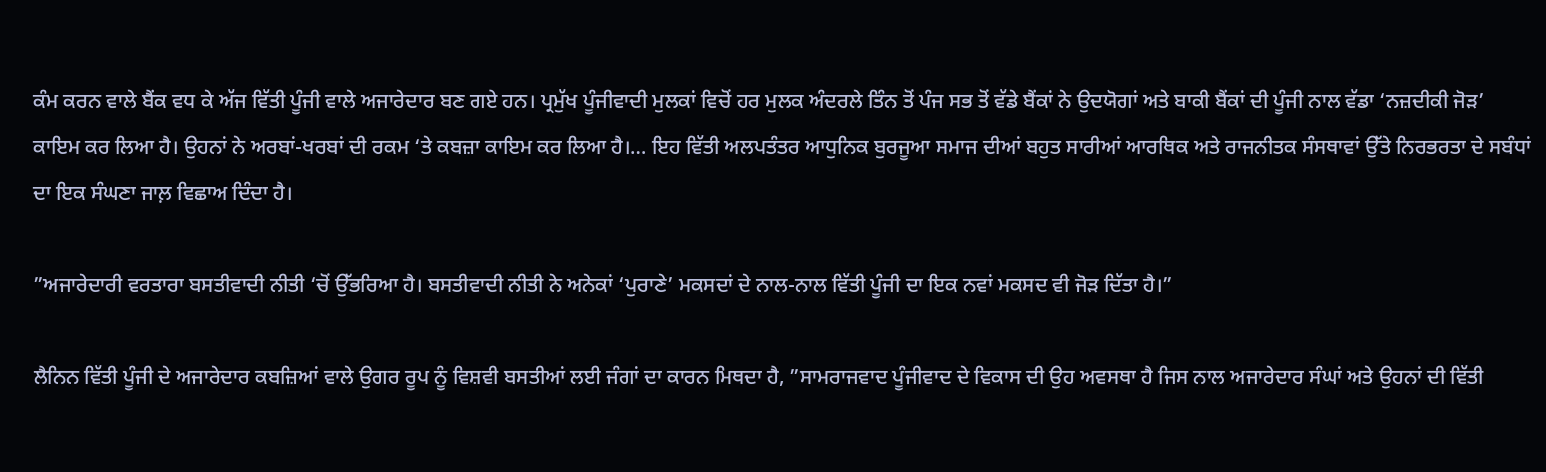ਕੰਮ ਕਰਨ ਵਾਲੇ ਬੈਂਕ ਵਧ ਕੇ ਅੱਜ ਵਿੱਤੀ ਪੂੰਜੀ ਵਾਲੇ ਅਜਾਰੇਦਾਰ ਬਣ ਗਏ ਹਨ। ਪ੍ਰਮੁੱਖ ਪੂੰਜੀਵਾਦੀ ਮੁਲਕਾਂ ਵਿਚੋਂ ਹਰ ਮੁਲਕ ਅੰਦਰਲੇ ਤਿੰਨ ਤੋਂ ਪੰਜ ਸਭ ਤੋਂ ਵੱਡੇ ਬੈਂਕਾਂ ਨੇ ਉਦਯੋਗਾਂ ਅਤੇ ਬਾਕੀ ਬੈਂਕਾਂ ਦੀ ਪੂੰਜੀ ਨਾਲ ਵੱਡਾ ‘ਨਜ਼ਦੀਕੀ ਜੋੜ’ ਕਾਇਮ ਕਰ ਲਿਆ ਹੈ। ਉਹਨਾਂ ਨੇ ਅਰਬਾਂ-ਖਰਬਾਂ ਦੀ ਰਕਮ ‘ਤੇ ਕਬਜ਼ਾ ਕਾਇਮ ਕਰ ਲਿਆ ਹੈ।… ਇਹ ਵਿੱਤੀ ਅਲਪਤੰਤਰ ਆਧੁਨਿਕ ਬੁਰਜੂਆ ਸਮਾਜ ਦੀਆਂ ਬਹੁਤ ਸਾਰੀਆਂ ਆਰਥਿਕ ਅਤੇ ਰਾਜਨੀਤਕ ਸੰਸਥਾਵਾਂ ਉੱਤੇ ਨਿਰਭਰਤਾ ਦੇ ਸਬੰਧਾਂ ਦਾ ਇਕ ਸੰਘਣਾ ਜਾਲ਼ ਵਿਛਾਅ ਦਿੰਦਾ ਹੈ।

”ਅਜਾਰੇਦਾਰੀ ਵਰਤਾਰਾ ਬਸਤੀਵਾਦੀ ਨੀਤੀ ‘ਚੋਂ ਉੱਭਰਿਆ ਹੈ। ਬਸਤੀਵਾਦੀ ਨੀਤੀ ਨੇ ਅਨੇਕਾਂ ‘ਪੁਰਾਣੇ’ ਮਕਸਦਾਂ ਦੇ ਨਾਲ-ਨਾਲ ਵਿੱਤੀ ਪੂੰਜੀ ਦਾ ਇਕ ਨਵਾਂ ਮਕਸਦ ਵੀ ਜੋੜ ਦਿੱਤਾ ਹੈ।”

ਲੈਨਿਨ ਵਿੱਤੀ ਪੂੰਜੀ ਦੇ ਅਜਾਰੇਦਾਰ ਕਬਜ਼ਿਆਂ ਵਾਲੇ ਉਗਰ ਰੂਪ ਨੂੰ ਵਿਸ਼ਵੀ ਬਸਤੀਆਂ ਲਈ ਜੰਗਾਂ ਦਾ ਕਾਰਨ ਮਿਥਦਾ ਹੈ, ”ਸਾਮਰਾਜਵਾਦ ਪੂੰਜੀਵਾਦ ਦੇ ਵਿਕਾਸ ਦੀ ਉਹ ਅਵਸਥਾ ਹੈ ਜਿਸ ਨਾਲ ਅਜਾਰੇਦਾਰ ਸੰਘਾਂ ਅਤੇ ਉਹਨਾਂ ਦੀ ਵਿੱਤੀ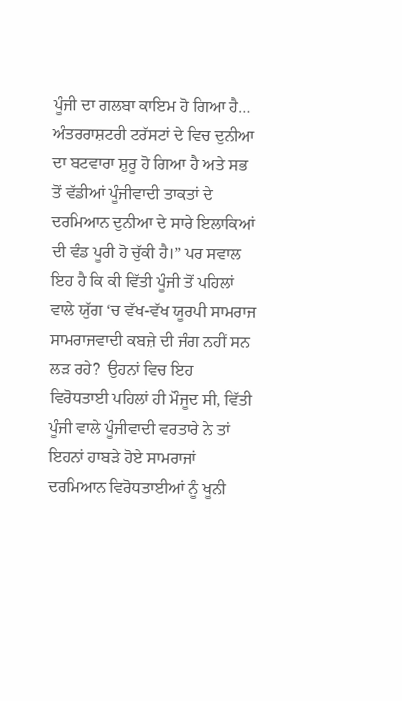ਪੂੰਜੀ ਦਾ ਗਲਬਾ ਕਾਇਮ ਹੋ ਗਿਆ ਹੈ… ਅੰਤਰਰਾਸ਼ਟਰੀ ਟਰੱਸਟਾਂ ਦੇ ਵਿਚ ਦੁਨੀਆ ਦਾ ਬਟਵਾਰਾ ਸ਼ੁਰੂ ਹੋ ਗਿਆ ਹੈ ਅਤੇ ਸਭ ਤੋਂ ਵੱਡੀਆਂ ਪੂੰਜੀਵਾਦੀ ਤਾਕਤਾਂ ਦੇ ਦਰਮਿਆਨ ਦੁਨੀਆ ਦੇ ਸਾਰੇ ਇਲਾਕਿਆਂ ਦੀ ਵੰਡ ਪੂਰੀ ਹੋ ਚੁੱਕੀ ਹੈ।” ਪਰ ਸਵਾਲ ਇਹ ਹੈ ਕਿ ਕੀ ਵਿੱਤੀ ਪੂੰਜੀ ਤੋਂ ਪਹਿਲਾਂ ਵਾਲੇ ਯੁੱਗ ‘ਚ ਵੱਖ-ਵੱਖ ਯੂਰਪੀ ਸਾਮਰਾਜ ਸਾਮਰਾਜਵਾਦੀ ਕਬਜ਼ੇ ਦੀ ਜੰਗ ਨਹੀਂ ਸਨ ਲੜ ਰਹੇ?  ਉਹਨਾਂ ਵਿਚ ਇਹ ਵਿਰੋਧਤਾਈ ਪਹਿਲਾਂ ਹੀ ਮੌਜੂਦ ਸੀ, ਵਿੱਤੀ ਪੂੰਜੀ ਵਾਲੇ ਪੂੰਜੀਵਾਦੀ ਵਰਤਾਰੇ ਨੇ ਤਾਂ ਇਹਨਾਂ ਹਾਬੜੇ ਹੋਏ ਸਾਮਰਾਜਾਂ ਦਰਮਿਆਨ ਵਿਰੋਧਤਾਈਆਂ ਨੂੰ ਖੂਨੀ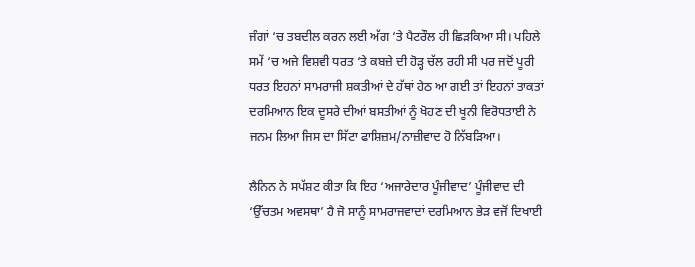ਜੰਗਾਂ ‘ਚ ਤਬਦੀਲ ਕਰਨ ਲਈ ਅੱਗ ‘ਤੇ ਪੈਟਰੌਲ ਹੀ ਛਿੜਕਿਆ ਸੀ। ਪਹਿਲੇ ਸਮੇਂ ‘ਚ ਅਜੇ ਵਿਸ਼ਵੀ ਧਰਤ ‘ਤੇ ਕਬਜ਼ੇ ਦੀ ਹੋੜ੍ਹ ਚੱਲ ਰਹੀ ਸੀ ਪਰ ਜਦੋਂ ਪੂਰੀ ਧਰਤ ਇਹਨਾਂ ਸਾਮਰਾਜੀ ਸ਼ਕਤੀਆਂ ਦੇ ਹੱਥਾਂ ਹੇਠ ਆ ਗਈ ਤਾਂ ਇਹਨਾਂ ਤਾਕਤਾਂ ਦਰਮਿਆਨ ਇਕ ਦੂਸਰੇ ਦੀਆਂ ਬਸਤੀਆਂ ਨੂੰ ਖੋਹਣ ਦੀ ਖੂਨੀ ਵਿਰੋਧਤਾਈ ਨੇ ਜਨਮ ਲਿਆ ਜਿਸ ਦਾ ਸਿੱਟਾ ਫਾਸ਼ਿਜ਼ਮ/ਨਾਜ਼ੀਵਾਦ ਹੋ ਨਿੱਬੜਿਆ।

ਲੈਨਿਨ ਨੇ ਸਪੱਸ਼ਟ ਕੀਤਾ ਕਿ ਇਹ ‘ਅਜਾਰੇਦਾਰ ਪੂੰਜੀਵਾਦ’ ਪੂੰਜੀਵਾਦ ਦੀ ‘ਉੱਚਤਮ ਅਵਸਥਾ’ ਹੈ ਜੋ ਸਾਨੂੰ ਸਾਮਰਾਜਵਾਦਾਂ ਦਰਮਿਆਨ ਭੇੜ ਵਜੋਂ ਦਿਖਾਈ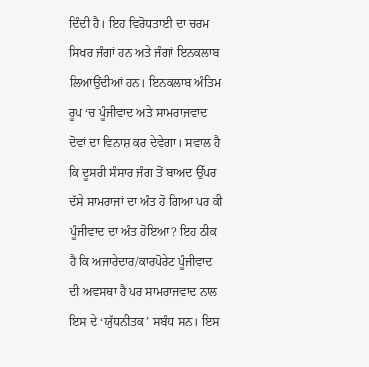ਦਿੰਦੀ ਹੈ। ਇਹ ਵਿਰੋਧਤਾਈ ਦਾ ਚਰਮ ਸਿਖਰ ਜੰਗਾਂ ਹਨ ਅਤੇ ਜੰਗਾਂ ਇਨਕਲਾਬ ਲਿਆਉਂਦੀਆਂ ਹਨ। ਇਨਕਲਾਬ ਅੰਤਿਮ ਰੂਪ ‘ਚ ਪੂੰਜੀਵਾਦ ਅਤੇ ਸਾਮਰਾਜਵਾਦ ਦੋਵਾਂ ਦਾ ਵਿਨਾਸ਼ ਕਰ ਦੇਵੇਗਾ। ਸਵਾਲ ਹੈ ਕਿ ਦੂਸਰੀ ਸੰਸਾਰ ਜੰਗ ਤੋਂ ਬਾਅਦ ਉੱਪਰ ਦੱਸੇ ਸਾਮਰਾਜਾਂ ਦਾ ਅੰਤ ਹੋ ਗਿਆ ਪਰ ਕੀ ਪੂੰਜੀਵਾਦ ਦਾ ਅੰਤ ਹੋਇਆ? ਇਹ ਠੀਕ ਹੈ ਕਿ ਅਜਾਰੇਦਾਰ/ਕਾਰਪੋਰੇਟ ਪੂੰਜੀਵਾਦ ਦੀ ਅਵਸਥਾ ਹੈ ਪਰ ਸਾਮਰਾਜਵਾਦ ਨਾਲ ਇਸ ਦੇ ‘ਯੁੱਧਨੀਤਕ’ ਸਬੰਧ ਸਨ। ਇਸ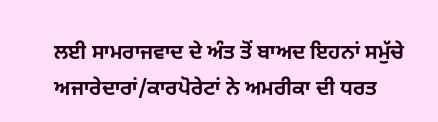ਲਈ ਸਾਮਰਾਜਵਾਦ ਦੇ ਅੰਤ ਤੋਂ ਬਾਅਦ ਇਹਨਾਂ ਸਮੁੱਚੇ ਅਜਾਰੇਦਾਰਾਂ/ਕਾਰਪੋਰੇਟਾਂ ਨੇ ਅਮਰੀਕਾ ਦੀ ਧਰਤ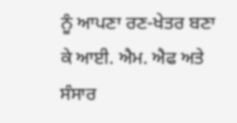ਨੂੰ ਆਪਣਾ ਰਣ-ਖੇਤਰ ਬਣਾ ਕੇ ਆਈ. ਐਮ. ਐਫ ਅਤੇ ਸੰਸਾਰ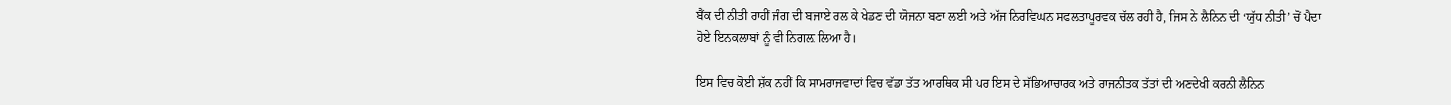ਬੈਂਕ ਦੀ ਨੀਤੀ ਰਾਹੀਂ ਜੰਗ ਦੀ ਬਜਾਏ ਰਲ ਕੇ ਖੇਡਣ ਦੀ ਯੋਜਨਾ ਬਣਾ ਲਈ ਅਤੇ ਅੱਜ ਨਿਰਵਿਘਨ ਸਫਲਤਾਪੂਰਵਕ ਚੱਲ ਰਹੀ ਹੈ, ਜਿਸ ਨੇ ਲੈਨਿਨ ਦੀ ‘ਯੁੱਧ ਨੀਤੀ’ ਚੋਂ ਪੈਦਾ ਹੋਏ ਇਨਕਲਾਬਾਂ ਨੂੰ ਵੀ ਨਿਗਲ਼ ਲਿਆ ਹੈ।

ਇਸ ਵਿਚ ਕੋਈ ਸ਼ੱਕ ਨਹੀਂ ਕਿ ਸਾਮਰਾਜਵਾਦਾਂ ਵਿਚ ਵੱਡਾ ਤੱਤ ਆਰਥਿਕ ਸੀ ਪਰ ਇਸ ਦੇ ਸੱਭਿਆਚਾਰਕ ਅਤੇ ਰਾਜਨੀਤਕ ਤੱਤਾਂ ਦੀ ਅਣਦੇਖੀ ਕਰਨੀ ਲੈਨਿਨ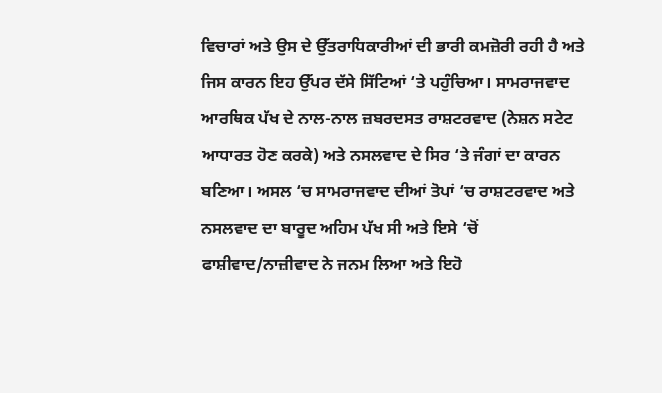ਵਿਚਾਰਾਂ ਅਤੇ ਉਸ ਦੇ ਉੱਤਰਾਧਿਕਾਰੀਆਂ ਦੀ ਭਾਰੀ ਕਮਜ਼ੋਰੀ ਰਹੀ ਹੈ ਅਤੇ ਜਿਸ ਕਾਰਨ ਇਹ ਉੱਪਰ ਦੱਸੇ ਸਿੱਟਿਆਂ ‘ਤੇ ਪਹੁੰਚਿਆ। ਸਾਮਰਾਜਵਾਦ ਆਰਥਿਕ ਪੱਖ ਦੇ ਨਾਲ-ਨਾਲ ਜ਼ਬਰਦਸਤ ਰਾਸ਼ਟਰਵਾਦ (ਨੇਸ਼ਨ ਸਟੇਟ ਆਧਾਰਤ ਹੋਣ ਕਰਕੇ) ਅਤੇ ਨਸਲਵਾਦ ਦੇ ਸਿਰ ‘ਤੇ ਜੰਗਾਂ ਦਾ ਕਾਰਨ ਬਣਿਆ। ਅਸਲ ‘ਚ ਸਾਮਰਾਜਵਾਦ ਦੀਆਂ ਤੋਪਾਂ ‘ਚ ਰਾਸ਼ਟਰਵਾਦ ਅਤੇ ਨਸਲਵਾਦ ਦਾ ਬਾਰੂਦ ਅਹਿਮ ਪੱਖ ਸੀ ਅਤੇ ਇਸੇ ‘ਚੋਂ ਫਾਸ਼ੀਵਾਦ/ਨਾਜ਼ੀਵਾਦ ਨੇ ਜਨਮ ਲਿਆ ਅਤੇ ਇਹੋ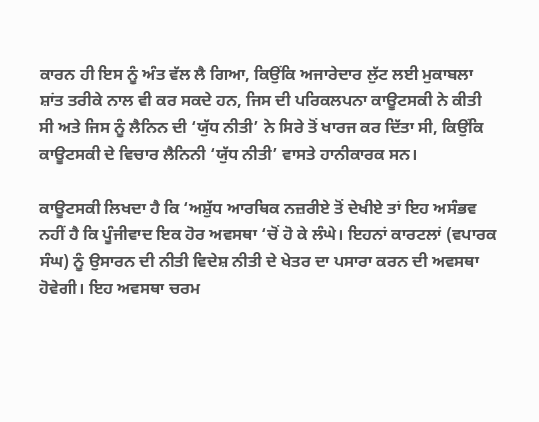ਕਾਰਨ ਹੀ ਇਸ ਨੂੰ ਅੰਤ ਵੱਲ ਲੈ ਗਿਆ, ਕਿਉਂਕਿ ਅਜਾਰੇਦਾਰ ਲੁੱਟ ਲਈ ਮੁਕਾਬਲਾ ਸ਼ਾਂਤ ਤਰੀਕੇ ਨਾਲ ਵੀ ਕਰ ਸਕਦੇ ਹਨ, ਜਿਸ ਦੀ ਪਰਿਕਲਪਨਾ ਕਾਊਟਸਕੀ ਨੇ ਕੀਤੀ ਸੀ ਅਤੇ ਜਿਸ ਨੂੰ ਲੈਨਿਨ ਦੀ ‘ਯੁੱਧ ਨੀਤੀ’ ਨੇ ਸਿਰੇ ਤੋਂ ਖਾਰਜ ਕਰ ਦਿੱਤਾ ਸੀ, ਕਿਉਂਕਿ ਕਾਊਟਸਕੀ ਦੇ ਵਿਚਾਰ ਲੈਨਿਨੀ ‘ਯੁੱਧ ਨੀਤੀ’ ਵਾਸਤੇ ਹਾਨੀਕਾਰਕ ਸਨ।

ਕਾਊਟਸਕੀ ਲਿਖਦਾ ਹੈ ਕਿ ‘ਅਸ਼ੁੱਧ ਆਰਥਿਕ ਨਜ਼ਰੀਏ ਤੋਂ ਦੇਖੀਏ ਤਾਂ ਇਹ ਅਸੰਭਵ ਨਹੀਂ ਹੈ ਕਿ ਪੂੰਜੀਵਾਦ ਇਕ ਹੋਰ ਅਵਸਥਾ ‘ਚੋਂ ਹੋ ਕੇ ਲੰਘੇ। ਇਹਨਾਂ ਕਾਰਟਲਾਂ (ਵਪਾਰਕ ਸੰਘ) ਨੂੰ ਉਸਾਰਨ ਦੀ ਨੀਤੀ ਵਿਦੇਸ਼ ਨੀਤੀ ਦੇ ਖੇਤਰ ਦਾ ਪਸਾਰਾ ਕਰਨ ਦੀ ਅਵਸਥਾ ਹੋਵੇਗੀ। ਇਹ ਅਵਸਥਾ ਚਰਮ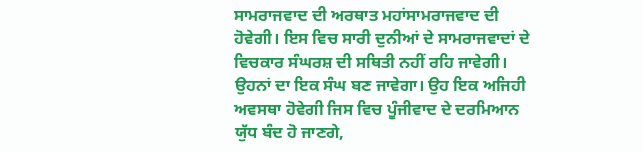ਸਾਮਰਾਜਵਾਦ ਦੀ ਅਰਥਾਤ ਮਹਾਂਸਾਮਰਾਜਵਾਦ ਦੀ ਹੋਵੇਗੀ। ਇਸ ਵਿਚ ਸਾਰੀ ਦੁਨੀਆਂ ਦੇ ਸਾਮਰਾਜਵਾਦਾਂ ਦੇ ਵਿਚਕਾਰ ਸੰਘਰਸ਼ ਦੀ ਸਥਿਤੀ ਨਹੀਂ ਰਹਿ ਜਾਵੇਗੀ। ਉਹਨਾਂ ਦਾ ਇਕ ਸੰਘ ਬਣ ਜਾਵੇਗਾ। ਉਹ ਇਕ ਅਜਿਹੀ ਅਵਸਥਾ ਹੋਵੇਗੀ ਜਿਸ ਵਿਚ ਪੂੰਜੀਵਾਦ ਦੇ ਦਰਮਿਆਨ ਯੁੱਧ ਬੰਦ ਹੋ ਜਾਣਗੇ,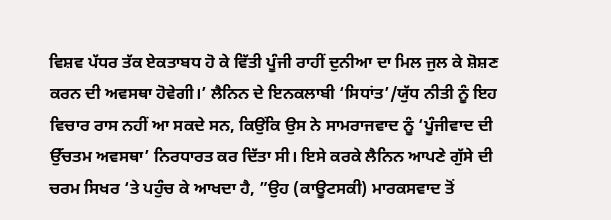ਵਿਸ਼ਵ ਪੱਧਰ ਤੱਕ ਏਕਤਾਬਧ ਹੋ ਕੇ ਵਿੱਤੀ ਪੂੰਜੀ ਰਾਹੀਂ ਦੁਨੀਆ ਦਾ ਮਿਲ ਜੁਲ ਕੇ ਸ਼ੋਸ਼ਣ ਕਰਨ ਦੀ ਅਵਸਥਾ ਹੋਵੇਗੀ।’ ਲੈਨਿਨ ਦੇ ਇਨਕਲਾਬੀ ‘ਸਿਧਾਂਤ’/ਯੁੱਧ ਨੀਤੀ ਨੂੰ ਇਹ ਵਿਚਾਰ ਰਾਸ ਨਹੀਂ ਆ ਸਕਦੇ ਸਨ, ਕਿਉਂਕਿ ਉਸ ਨੇ ਸਾਮਰਾਜਵਾਦ ਨੂੰ ‘ਪੂੰਜੀਵਾਦ ਦੀ ਉੱਚਤਮ ਅਵਸਥਾ’ ਨਿਰਧਾਰਤ ਕਰ ਦਿੱਤਾ ਸੀ। ਇਸੇ ਕਰਕੇ ਲੈਨਿਨ ਆਪਣੇ ਗੁੱਸੇ ਦੀ ਚਰਮ ਸਿਖਰ ‘ਤੇ ਪਹੁੰਚ ਕੇ ਆਖਦਾ ਹੈ, ”ਉਹ (ਕਾਊਟਸਕੀ) ਮਾਰਕਸਵਾਦ ਤੋਂ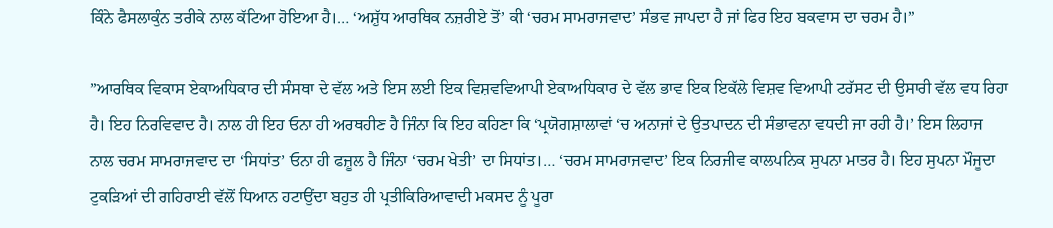ਕਿੰਨੇ ਫੈਸਲਾਕੁੰਨ ਤਰੀਕੇ ਨਾਲ ਕੱਟਿਆ ਹੋਇਆ ਹੈ।… ‘ਅਸ਼ੁੱਧ ਆਰਥਿਕ ਨਜ਼ਰੀਏ ਤੋਂ’ ਕੀ ‘ਚਰਮ ਸਾਮਰਾਜਵਾਦ’ ਸੰਭਵ ਜਾਪਦਾ ਹੈ ਜਾਂ ਫਿਰ ਇਹ ਬਕਵਾਸ ਦਾ ਚਰਮ ਹੈ।”

”ਆਰਥਿਕ ਵਿਕਾਸ ਏਕਾਅਧਿਕਾਰ ਦੀ ਸੰਸਥਾ ਦੇ ਵੱਲ ਅਤੇ ਇਸ ਲਈ ਇਕ ਵਿਸ਼ਵਵਿਆਪੀ ਏਕਾਅਧਿਕਾਰ ਦੇ ਵੱਲ ਭਾਵ ਇਕ ਇਕੱਲੇ ਵਿਸ਼ਵ ਵਿਆਪੀ ਟਰੱਸਟ ਦੀ ਉਸਾਰੀ ਵੱਲ ਵਧ ਰਿਹਾ ਹੈ। ਇਹ ਨਿਰਵਿਵਾਦ ਹੈ। ਨਾਲ ਹੀ ਇਹ ਓਨਾ ਹੀ ਅਰਥਹੀਣ ਹੈ ਜਿੰਨਾ ਕਿ ਇਹ ਕਹਿਣਾ ਕਿ ‘ਪ੍ਰਯੋਗਸ਼ਾਲਾਵਾਂ ‘ਚ ਅਨਾਜਾਂ ਦੇ ਉਤਪਾਦਨ ਦੀ ਸੰਭਾਵਨਾ ਵਧਦੀ ਜਾ ਰਹੀ ਹੈ।’ ਇਸ ਲਿਹਾਜ ਨਾਲ ਚਰਮ ਸਾਮਰਾਜਵਾਦ ਦਾ ‘ਸਿਧਾਂਤ’ ਓਨਾ ਹੀ ਫਜ਼ੂਲ ਹੈ ਜਿੰਨਾ ‘ਚਰਮ ਖੇਤੀ’ ਦਾ ਸਿਧਾਂਤ।… ‘ਚਰਮ ਸਾਮਰਾਜਵਾਦ’ ਇਕ ਨਿਰਜੀਵ ਕਾਲਪਨਿਕ ਸੁਪਨਾ ਮਾਤਰ ਹੈ। ਇਹ ਸੁਪਨਾ ਮੌਜੂਦਾ ਟੁਕੜਿਆਂ ਦੀ ਗਹਿਰਾਈ ਵੱਲੋਂ ਧਿਆਨ ਹਟਾਉਂਦਾ ਬਹੁਤ ਹੀ ਪ੍ਰਤੀਕਿਰਿਆਵਾਦੀ ਮਕਸਦ ਨੂੰ ਪੂਰਾ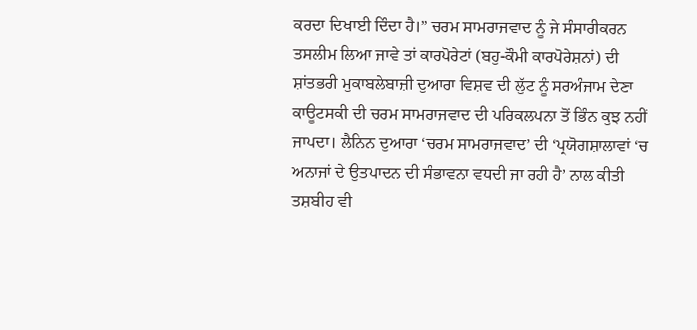ਕਰਦਾ ਦਿਖਾਈ ਦਿੰਦਾ ਹੈ।” ਚਰਮ ਸਾਮਰਾਜਵਾਦ ਨੂੰ ਜੇ ਸੰਸਾਰੀਕਰਨ ਤਸਲੀਮ ਲਿਆ ਜਾਵੇ ਤਾਂ ਕਾਰਪੋਰੇਟਾਂ (ਬਹੁ-ਕੌਮੀ ਕਾਰਪੋਰੇਸ਼ਨਾਂ) ਦੀ ਸ਼ਾਂਤਭਰੀ ਮੁਕਾਬਲੇਬਾਜ਼ੀ ਦੁਆਰਾ ਵਿਸ਼ਵ ਦੀ ਲੁੱਟ ਨੂੰ ਸਰਅੰਜਾਮ ਦੇਣਾ ਕਾਊਟਸਕੀ ਦੀ ਚਰਮ ਸਾਮਰਾਜਵਾਦ ਦੀ ਪਰਿਕਲਪਨਾ ਤੋਂ ਭਿੰਨ ਕੁਝ ਨਹੀਂ ਜਾਪਦਾ। ਲੈਨਿਨ ਦੁਆਰਾ ‘ਚਰਮ ਸਾਮਰਾਜਵਾਦ’ ਦੀ ‘ਪ੍ਰਯੋਗਸ਼ਾਲਾਵਾਂ ‘ਚ ਅਨਾਜਾਂ ਦੇ ਉਤਪਾਦਨ ਦੀ ਸੰਭਾਵਨਾ ਵਧਦੀ ਜਾ ਰਹੀ ਹੈ’ ਨਾਲ ਕੀਤੀ ਤਸ਼ਬੀਹ ਵੀ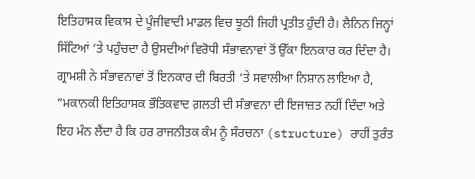ਇਤਿਹਾਸਕ ਵਿਕਾਸ ਦੇ ਪੂੰਜੀਵਾਦੀ ਮਾਡਲ ਵਿਚ ਝੂਠੀ ਜਿਹੀ ਪ੍ਰਤੀਤ ਹੁੰਦੀ ਹੈ। ਲੈਨਿਨ ਜਿਨ੍ਹਾਂ ਸਿੱਟਿਆਂ ‘ਤੇ ਪਹੁੰਚਦਾ ਹੈ ਉਸਦੀਆਂ ਵਿਰੋਧੀ ਸੰਭਾਵਨਾਵਾਂ ਤੋਂ ਉੱਕਾ ਇਨਕਾਰ ਕਰ ਦਿੰਦਾ ਹੈ। ਗ੍ਰਾਮਸ਼ੀ ਨੇ ਸੰਭਾਵਨਾਵਾਂ ਤੋਂ ਇਨਕਾਰ ਦੀ ਬਿਰਤੀ ‘ਤੇ ਸਵਾਲੀਆ ਨਿਸ਼ਾਨ ਲਾਇਆ ਹੈ, ”ਮਕਾਨਕੀ ਇਤਿਹਾਸਕ ਭੌਤਿਕਵਾਦ ਗ਼ਲਤੀ ਦੀ ਸੰਭਾਵਨਾ ਦੀ ਇਜਾਜ਼ਤ ਨਹੀਂ ਦਿੰਦਾ ਅਤੇ ਇਹ ਮੰਨ ਲੈਂਦਾ ਹੈ ਕਿ ਹਰ ਰਾਜਨੀਤਕ ਕੰਮ ਨੂੰ ਸੰਰਚਨਾ (structure) ਰਾਹੀਂ ਤੁਰੰਤ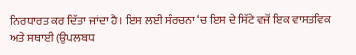ਨਿਰਧਾਰਤ ਕਰ ਦਿੱਤਾ ਜਾਂਦਾ ਹੈ। ਇਸ ਲਈ ਸੰਰਚਨਾ ‘ਚ ਇਸ ਦੇ ਸਿੱਟੇ ਵਜੋਂ ਇਕ ਵਾਸਤਵਿਕ ਅਤੇ ਸਥਾਈ (ਉਪਲਬਧ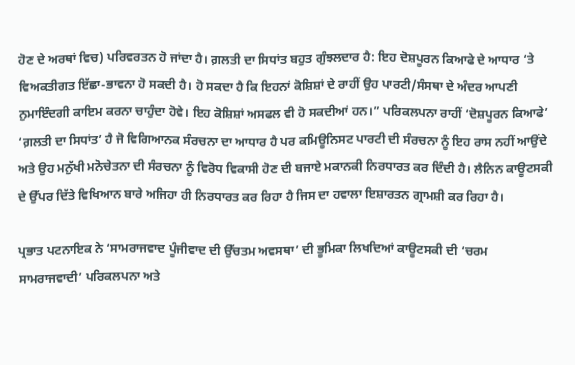ਹੋਣ ਦੇ ਅਰਥਾਂ ਵਿਚ) ਪਰਿਵਰਤਨ ਹੋ ਜਾਂਦਾ ਹੈ। ਗ਼ਲਤੀ ਦਾ ਸਿਧਾਂਤ ਬਹੁਤ ਗੁੰਝਲਦਾਰ ਹੈ: ਇਹ ਦੋਸ਼ਪੂਰਨ ਕਿਆਫੇ ਦੇ ਆਧਾਰ ‘ਤੇ ਵਿਅਕਤੀਗਤ ਇੱਛਾ-ਭਾਵਨਾ ਹੋ ਸਕਦੀ ਹੈ। ਹੋ ਸਕਦਾ ਹੈ ਕਿ ਇਹਨਾਂ ਕੋਸ਼ਿਸ਼ਾਂ ਦੇ ਰਾਹੀਂ ਉਹ ਪਾਰਟੀ/ਸੰਸਥਾ ਦੇ ਅੰਦਰ ਆਪਣੀ ਨੁਮਾਇੰਦਗੀ ਕਾਇਮ ਕਰਨਾ ਚਾਹੁੰਦਾ ਹੋਵੇ। ਇਹ ਕੋਸ਼ਿਸ਼ਾਂ ਅਸਫਲ ਵੀ ਹੋ ਸਕਦੀਆਂ ਹਨ।” ਪਰਿਕਲਪਨਾ ਰਾਹੀਂ ‘ਦੋਸ਼ਪੂਰਨ ਕਿਆਫੇ’ ‘ਗ਼ਲਤੀ ਦਾ ਸਿਧਾਂਤ’ ਹੈ ਜੋ ਵਿਗਿਆਨਕ ਸੰਰਚਨਾ ਦਾ ਆਧਾਰ ਹੈ ਪਰ ਕਮਿਊਨਿਸਟ ਪਾਰਟੀ ਦੀ ਸੰਰਚਨਾ ਨੂੰ ਇਹ ਰਾਸ ਨਹੀਂ ਆਉਂਦੇ ਅਤੇ ਉਹ ਮਨੁੱਖੀ ਮਨੋਚੇਤਨਾ ਦੀ ਸੰਰਚਨਾ ਨੂੰ ਵਿਰੋਧ ਵਿਕਾਸੀ ਹੋਣ ਦੀ ਬਜਾਏ ਮਕਾਨਕੀ ਨਿਰਧਾਰਤ ਕਰ ਦਿੰਦੀ ਹੈ। ਲੈਨਿਨ ਕਾਊਟਸਕੀ ਦੇ ਉੱਪਰ ਦਿੱਤੇ ਵਿਖਿਆਨ ਬਾਰੇ ਅਜਿਹਾ ਹੀ ਨਿਰਧਾਰਤ ਕਰ ਰਿਹਾ ਹੈ ਜਿਸ ਦਾ ਹਵਾਲਾ ਇਸ਼ਾਰਤਨ ਗ੍ਰਾਮਸ਼ੀ ਕਰ ਰਿਹਾ ਹੈ।

ਪ੍ਰਭਾਤ ਪਟਨਾਇਕ ਨੇ ‘ਸਾਮਰਾਜਵਾਦ ਪੂੰਜੀਵਾਦ ਦੀ ਉੱਚਤਮ ਅਵਸਥਾ’ ਦੀ ਭੂਮਿਕਾ ਲਿਖਦਿਆਂ ਕਾਊਟਸਕੀ ਦੀ ‘ਚਰਮ ਸਾਮਰਾਜਵਾਦੀ’ ਪਰਿਕਲਪਨਾ ਅਤੇ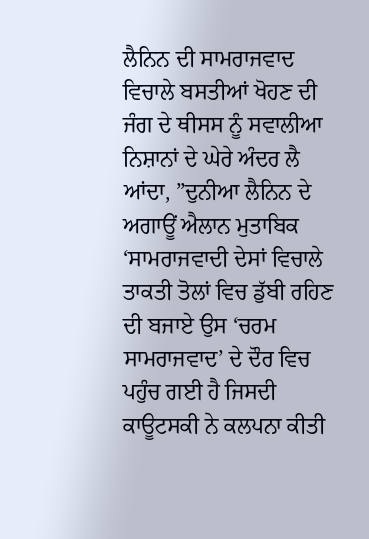ਲੈਨਿਨ ਦੀ ਸਾਮਰਾਜਵਾਦ ਵਿਚਾਲੇ ਬਸਤੀਆਂ ਖੋਹਣ ਦੀ ਜੰਗ ਦੇ ਥੀਸਸ ਨੂੰ ਸਵਾਲੀਆ ਨਿਸ਼ਾਨਾਂ ਦੇ ਘੇਰੇ ਅੰਦਰ ਲੈ ਆਂਦਾ, ”ਦੁਨੀਆ ਲੈਨਿਨ ਦੇ ਅਗਾਊਂ ਐਲਾਨ ਮੁਤਾਬਿਕ ‘ਸਾਮਰਾਜਵਾਦੀ ਦੇਸਾਂ ਵਿਚਾਲੇ ਤਾਕਤੀ ਤੋਲਾਂ ਵਿਚ ਡੁੱਬੀ ਰਹਿਣ ਦੀ ਬਜਾਏ ਉਸ ‘ਚਰਮ ਸਾਮਰਾਜਵਾਦ’ ਦੇ ਦੌਰ ਵਿਚ ਪਹੁੰਚ ਗਈ ਹੈ ਜਿਸਦੀ ਕਾਊਟਸਕੀ ਨੇ ਕਲਪਨਾ ਕੀਤੀ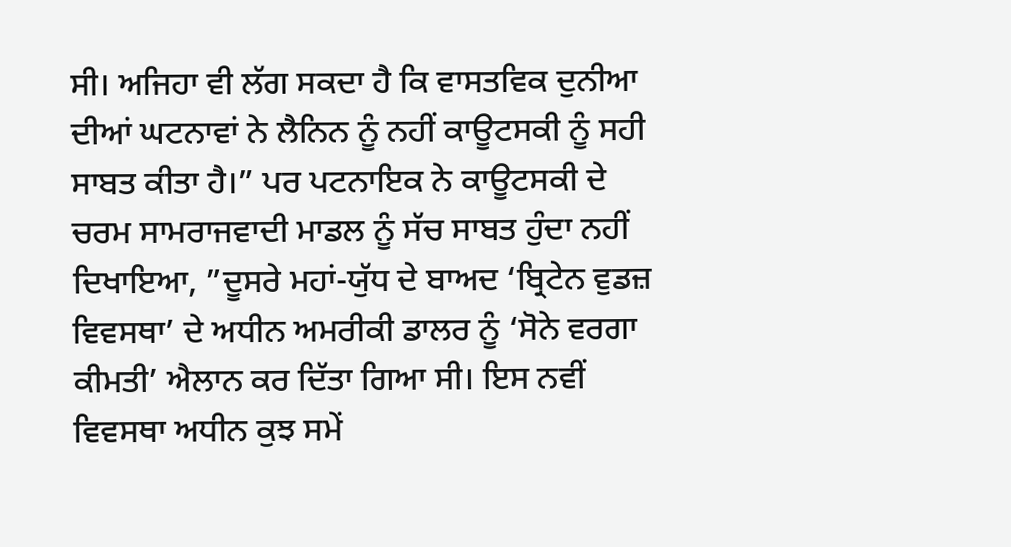ਸੀ। ਅਜਿਹਾ ਵੀ ਲੱਗ ਸਕਦਾ ਹੈ ਕਿ ਵਾਸਤਵਿਕ ਦੁਨੀਆ ਦੀਆਂ ਘਟਨਾਵਾਂ ਨੇ ਲੈਨਿਨ ਨੂੰ ਨਹੀਂ ਕਾਊਟਸਕੀ ਨੂੰ ਸਹੀ ਸਾਬਤ ਕੀਤਾ ਹੈ।” ਪਰ ਪਟਨਾਇਕ ਨੇ ਕਾਊਟਸਕੀ ਦੇ ਚਰਮ ਸਾਮਰਾਜਵਾਦੀ ਮਾਡਲ ਨੂੰ ਸੱਚ ਸਾਬਤ ਹੁੰਦਾ ਨਹੀਂ ਦਿਖਾਇਆ, ”ਦੂਸਰੇ ਮਹਾਂ-ਯੁੱਧ ਦੇ ਬਾਅਦ ‘ਬ੍ਰਿਟੇਨ ਵੁਡਜ਼ ਵਿਵਸਥਾ’ ਦੇ ਅਧੀਨ ਅਮਰੀਕੀ ਡਾਲਰ ਨੂੰ ‘ਸੋਨੇ ਵਰਗਾ ਕੀਮਤੀ’ ਐਲਾਨ ਕਰ ਦਿੱਤਾ ਗਿਆ ਸੀ। ਇਸ ਨਵੀਂ ਵਿਵਸਥਾ ਅਧੀਨ ਕੁਝ ਸਮੇਂ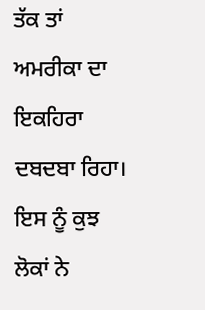ਤੱਕ ਤਾਂ ਅਮਰੀਕਾ ਦਾ ਇਕਹਿਰਾ ਦਬਦਬਾ ਰਿਹਾ। ਇਸ ਨੂੰ ਕੁਝ ਲੋਕਾਂ ਨੇ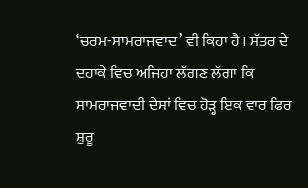‘ਚਰਮ-ਸਾਮਰਾਜਵਾਦ’ ਵੀ ਕਿਹਾ ਹੈ। ਸੱਤਰ ਦੇ ਦਹਾਕੇ ਵਿਚ ਅਜਿਹਾ ਲੱਗਣ ਲੱਗਾ ਕਿ ਸਾਮਰਾਜਵਾਦੀ ਦੇਸਾਂ ਵਿਚ ਹੋੜ੍ਹ ਇਕ ਵਾਰ ਫਿਰ ਸ਼ੁਰੂ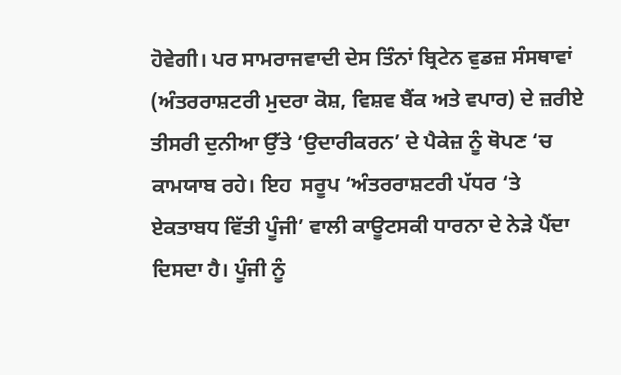ਹੋਵੇਗੀ। ਪਰ ਸਾਮਰਾਜਵਾਦੀ ਦੇਸ ਤਿੰਨਾਂ ਬ੍ਰਿਟੇਨ ਵੁਡਜ਼ ਸੰਸਥਾਵਾਂ (ਅੰਤਰਰਾਸ਼ਟਰੀ ਮੁਦਰਾ ਕੋਸ਼, ਵਿਸ਼ਵ ਬੈਂਕ ਅਤੇ ਵਪਾਰ) ਦੇ ਜ਼ਰੀਏ ਤੀਸਰੀ ਦੁਨੀਆ ਉੱਤੇ ‘ਉਦਾਰੀਕਰਨ’ ਦੇ ਪੈਕੇਜ਼ ਨੂੰ ਥੋਪਣ ‘ਚ ਕਾਮਯਾਬ ਰਹੇ। ਇਹ  ਸਰੂਪ ‘ਅੰਤਰਰਾਸ਼ਟਰੀ ਪੱਧਰ ‘ਤੇ ਏਕਤਾਬਧ ਵਿੱਤੀ ਪੂੰਜੀ’ ਵਾਲੀ ਕਾਊਟਸਕੀ ਧਾਰਨਾ ਦੇ ਨੇੜੇ ਪੈਂਦਾ ਦਿਸਦਾ ਹੈ। ਪੂੰਜੀ ਨੂੰ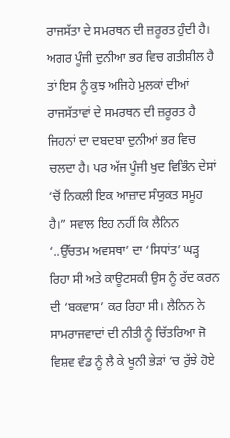ਰਾਜਸੱਤਾ ਦੇ ਸਮਰਥਨ ਦੀ ਜ਼ਰੂਰਤ ਹੁੰਦੀ ਹੈ। ਅਗਰ ਪੂੰਜੀ ਦੁਨੀਆ ਭਰ ਵਿਚ ਗਤੀਸ਼ੀਲ ਹੈ ਤਾਂ ਇਸ ਨੂੰ ਕੁਝ ਅਜਿਹੇ ਮੁਲਕਾਂ ਦੀਆਂ ਰਾਜਸੱਤਾਵਾਂ ਦੇ ਸਮਰਥਨ ਦੀ ਜ਼ਰੂਰਤ ਹੈ ਜਿਹਨਾਂ ਦਾ ਦਬਦਬਾ ਦੁਨੀਆਂ ਭਰ ਵਿਚ ਚਲਦਾ ਹੈ। ਪਰ ਅੱਜ ਪੂੰਜੀ ਖੁਦ ਵਿਭਿੰਨ ਦੇਸਾਂ ‘ਚੋਂ ਨਿਕਲੀ ਇਕ ਆਜ਼ਾਦ ਸੰਯੁਕਤ ਸਮੂਹ ਹੈ।” ਸਵਾਲ ਇਹ ਨਹੀਂ ਕਿ ਲੈਨਿਨ ‘..ਉੱਚਤਮ ਅਵਸਥਾ’ ਦਾ ‘ਸਿਧਾਂਤ’ ਘੜ੍ਹ ਰਿਹਾ ਸੀ ਅਤੇ ਕਾਊਟਸਕੀ ਉਸ ਨੂੰ ਰੱਦ ਕਰਨ ਦੀ ‘ਬਕਵਾਸ’ ਕਰ ਰਿਹਾ ਸੀ। ਲੈਨਿਨ ਨੇ ਸਾਮਰਾਜਵਾਦਾਂ ਦੀ ਨੀਤੀ ਨੂੰ ਚਿੱਤਰਿਆ ਜੋ ਵਿਸ਼ਵ ਵੰਡ ਨੂੰ ਲੈ ਕੇ ਖੂਨੀ ਭੇੜਾਂ ‘ਚ ਰੁੱਝੇ ਹੋਏ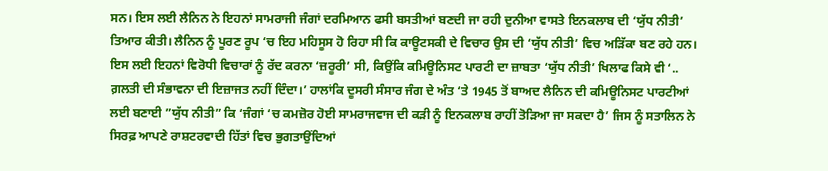ਸਨ। ਇਸ ਲਈ ਲੈਨਿਨ ਨੇ ਇਹਨਾਂ ਸਾਮਰਾਜੀ ਜੰਗਾਂ ਦਰਮਿਆਨ ਫਸੀ ਬਸਤੀਆਂ ਬਣਦੀ ਜਾ ਰਹੀ ਦੁਨੀਆ ਵਾਸਤੇ ਇਨਕਲਾਬ ਦੀ ‘ਯੁੱਧ ਨੀਤੀ’ ਤਿਆਰ ਕੀਤੀ। ਲੈਨਿਨ ਨੂੰ ਪੂਰਣ ਰੂਪ ‘ਚ ਇਹ ਮਹਿਸੂਸ ਹੋ ਰਿਹਾ ਸੀ ਕਿ ਕਾਊਟਸਕੀ ਦੇ ਵਿਚਾਰ ਉਸ ਦੀ ‘ਯੁੱਧ ਨੀਤੀ’ ਵਿਚ ਅੜਿੱਕਾ ਬਣ ਰਹੇ ਹਨ। ਇਸ ਲਈ ਇਹਨਾਂ ਵਿਰੋਧੀ ਵਿਚਾਰਾਂ ਨੂੰ ਰੱਦ ਕਰਨਾ ‘ਜ਼ਰੂਰੀ’ ਸੀ, ਕਿਉਂਕਿ ਕਮਿਊਨਿਸਟ ਪਾਰਟੀ ਦਾ ਜ਼ਾਬਤਾ ‘ਯੁੱਧ ਨੀਤੀ’ ਖਿਲਾਫ ਕਿਸੇ ਵੀ ‘.. ਗ਼ਲਤੀ ਦੀ ਸੰਭਾਵਨਾ ਦੀ ਇਜ਼ਾਜਤ ਨਹੀਂ ਦਿੰਦਾ।’ ਹਾਲਾਂਕਿ ਦੂਸਰੀ ਸੰਸਾਰ ਜੰਗ ਦੇ ਅੰਤ ‘ਤੇ 1945 ਤੋਂ ਬਾਅਦ ਲੈਨਿਨ ਦੀ ਕਮਿਊਨਿਸਟ ਪਾਰਟੀਆਂ ਲਈ ਬਣਾਈ ”ਯੁੱਧ ਨੀਤੀ” ਕਿ ‘ਜੰਗਾਂ ‘ਚ ਕਮਜ਼ੋਰ ਹੋਈ ਸਾਮਰਾਜਵਾਜ ਦੀ ਕੜੀ ਨੂੰ ਇਨਕਲਾਬ ਰਾਹੀਂ ਤੋੜਿਆ ਜਾ ਸਕਦਾ ਹੈ’ ਜਿਸ ਨੂੰ ਸਤਾਲਿਨ ਨੇ ਸਿਰਫ਼ ਆਪਣੇ ਰਾਸ਼ਟਰਵਾਦੀ ਹਿੱਤਾਂ ਵਿਚ ਭੁਗਤਾਉਂਦਿਆਂ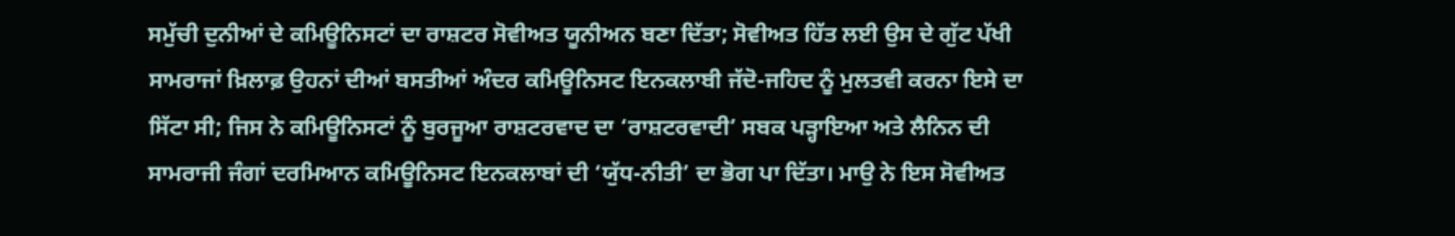ਸਮੁੱਚੀ ਦੁਨੀਆਂ ਦੇ ਕਮਿਊਨਿਸਟਾਂ ਦਾ ਰਾਸ਼ਟਰ ਸੋਵੀਅਤ ਯੂਨੀਅਨ ਬਣਾ ਦਿੱਤਾ; ਸੋਵੀਅਤ ਹਿੱਤ ਲਈ ਉਸ ਦੇ ਗੁੱਟ ਪੱਖੀ ਸਾਮਰਾਜਾਂ ਖ਼ਿਲਾਫ਼ ਉਹਨਾਂ ਦੀਆਂ ਬਸਤੀਆਂ ਅੰਦਰ ਕਮਿਊਨਿਸਟ ਇਨਕਲਾਬੀ ਜੱਦੋ-ਜਹਿਦ ਨੂੰ ਮੁਲਤਵੀ ਕਰਨਾ ਇਸੇ ਦਾ ਸਿੱਟਾ ਸੀ; ਜਿਸ ਨੇ ਕਮਿਊਨਿਸਟਾਂ ਨੂੰ ਬੁਰਜੂਆ ਰਾਸ਼ਟਰਵਾਦ ਦਾ ‘ਰਾਸ਼ਟਰਵਾਦੀ’ ਸਬਕ ਪੜ੍ਹਾਇਆ ਅਤੇ ਲੈਨਿਨ ਦੀ ਸਾਮਰਾਜੀ ਜੰਗਾਂ ਦਰਮਿਆਨ ਕਮਿਊਨਿਸਟ ਇਨਕਲਾਬਾਂ ਦੀ ‘ਯੁੱਧ-ਨੀਤੀ’ ਦਾ ਭੋਗ ਪਾ ਦਿੱਤਾ। ਮਾਉ ਨੇ ਇਸ ਸੋਵੀਅਤ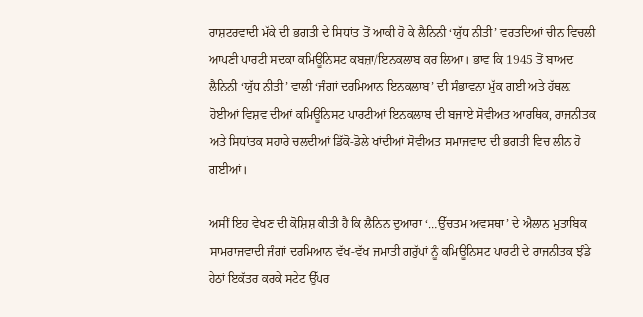ਰਾਸ਼ਟਰਵਾਦੀ ਮੱਕੇ ਦੀ ਭਗਤੀ ਦੇ ਸਿਧਾਂਤ ਤੋਂ ਆਕੀ ਹੋ ਕੇ ਲੈਨਿਨੀ ‘ਯੁੱਧ ਨੀਤੀ’ ਵਰਤਦਿਆਂ ਚੀਨ ਵਿਚਲੀ ਆਪਣੀ ਪਾਰਟੀ ਸਦਕਾ ਕਮਿਊਨਿਸਟ ਕਬਜ਼ਾ/ਇਨਕਲਾਬ ਕਰ ਲਿਆ। ਭਾਵ ਕਿ 1945 ਤੋਂ ਬਾਅਦ ਲੈਨਿਨੀ ‘ਯੁੱਧ ਨੀਤੀ’ ਵਾਲੀ ‘ਜੰਗਾਂ ਦਰਮਿਆਨ ਇਨਕਲਾਬ’ ਦੀ ਸੰਭਾਵਨਾ ਮੁੱਕ ਗਈ ਅਤੇ ਹੱਥਲ਼ ਹੋਈਆਂ ਵਿਸ਼ਵ ਦੀਆਂ ਕਮਿਊਨਿਸਟ ਪਾਰਟੀਆਂ ਇਨਕਲਾਬ ਦੀ ਬਜਾਏ ਸੋਵੀਅਤ ਆਰਥਿਕ, ਰਾਜਨੀਤਕ ਅਤੇ ਸਿਧਾਂਤਕ ਸਹਾਰੇ ਚਲਦੀਆਂ ਡਿੱਕੋ-ਡੋਲੇ ਖਾਂਦੀਆਂ ਸੋਵੀਅਤ ਸਮਾਜਵਾਦ ਦੀ ਭਗਤੀ ਵਿਚ ਲੀਨ ਹੋ ਗਈਆਂ।

ਅਸੀਂ ਇਹ ਵੇਖਣ ਦੀ ਕੋਸ਼ਿਸ਼ ਕੀਤੀ ਹੈ ਕਿ ਲੈਨਿਨ ਦੁਆਰਾ ‘…ਉੱਚਤਮ ਅਵਸਥਾ’ ਦੇ ਐਲਾਨ ਮੁਤਾਬਿਕ ਸਾਮਰਾਜਵਾਦੀ ਜੰਗਾਂ ਦਰਮਿਆਨ ਵੱਖ-ਵੱਖ ਜਮਾਤੀ ਗਰੁੱਪਾਂ ਨੂੰ ਕਮਿਊਨਿਸਟ ਪਾਰਟੀ ਦੇ ਰਾਜਨੀਤਕ ਝੰਡੇ ਹੇਠਾਂ ਇਕੱਤਰ ਕਰਕੇ ਸਟੇਟ ਉੱਪਰ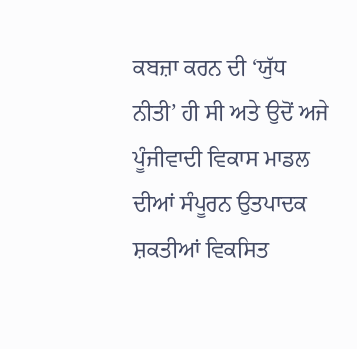ਕਬਜ਼ਾ ਕਰਨ ਦੀ ‘ਯੁੱਧ ਨੀਤੀ’ ਹੀ ਸੀ ਅਤੇ ਉਦੋਂ ਅਜੇ ਪੂੰਜੀਵਾਦੀ ਵਿਕਾਸ ਮਾਡਲ ਦੀਆਂ ਸੰਪੂਰਨ ਉਤਪਾਦਕ ਸ਼ਕਤੀਆਂ ਵਿਕਸਿਤ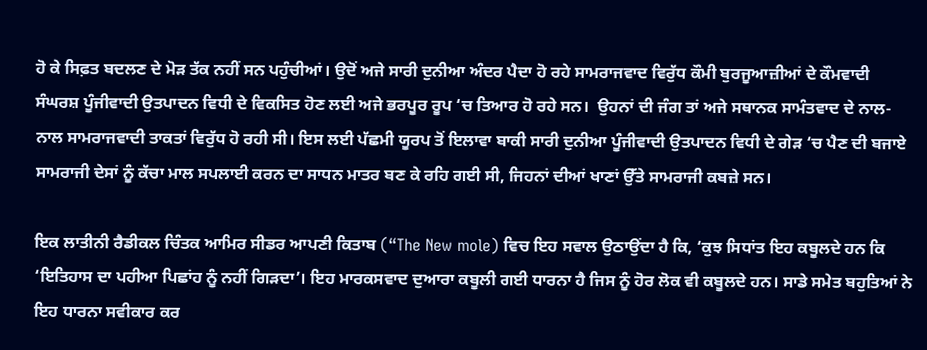ਹੋ ਕੇ ਸਿਫ਼ਤ ਬਦਲਣ ਦੇ ਮੋੜ ਤੱਕ ਨਹੀਂ ਸਨ ਪਹੁੰਚੀਆਂ। ਉਦੋਂ ਅਜੇ ਸਾਰੀ ਦੁਨੀਆ ਅੰਦਰ ਪੈਦਾ ਹੋ ਰਹੇ ਸਾਮਰਾਜਵਾਦ ਵਿਰੁੱਧ ਕੌਮੀ ਬੁਰਜੂਆਜ਼ੀਆਂ ਦੇ ਕੌਮਵਾਦੀ ਸੰਘਰਸ਼ ਪੂੰਜੀਵਾਦੀ ਉਤਪਾਦਨ ਵਿਧੀ ਦੇ ਵਿਕਸਿਤ ਹੋਣ ਲਈ ਅਜੇ ਭਰਪੂਰ ਰੂਪ ‘ਚ ਤਿਆਰ ਹੋ ਰਹੇ ਸਨ।  ਉਹਨਾਂ ਦੀ ਜੰਗ ਤਾਂ ਅਜੇ ਸਥਾਨਕ ਸਾਮੰਤਵਾਦ ਦੇ ਨਾਲ-ਨਾਲ ਸਾਮਰਾਜਵਾਦੀ ਤਾਕਤਾਂ ਵਿਰੁੱਧ ਹੋ ਰਹੀ ਸੀ। ਇਸ ਲਈ ਪੱਛਮੀ ਯੂਰਪ ਤੋਂ ਇਲਾਵਾ ਬਾਕੀ ਸਾਰੀ ਦੁਨੀਆ ਪੂੰਜੀਵਾਦੀ ਉਤਪਾਦਨ ਵਿਧੀ ਦੇ ਗੇੜ ‘ਚ ਪੈਣ ਦੀ ਬਜਾਏ ਸਾਮਰਾਜੀ ਦੇਸਾਂ ਨੂੰ ਕੱਚਾ ਮਾਲ ਸਪਲਾਈ ਕਰਨ ਦਾ ਸਾਧਨ ਮਾਤਰ ਬਣ ਕੇ ਰਹਿ ਗਈ ਸੀ, ਜਿਹਨਾਂ ਦੀਆਂ ਖਾਣਾਂ ਉੱਤੇ ਸਾਮਰਾਜੀ ਕਬਜ਼ੇ ਸਨ।

ਇਕ ਲਾਤੀਨੀ ਰੈਡੀਕਲ ਚਿੰਤਕ ਆਮਿਰ ਸੀਡਰ ਆਪਣੀ ਕਿਤਾਬ (“The New mole) ਵਿਚ ਇਹ ਸਵਾਲ ਉਠਾਉਂਦਾ ਹੈ ਕਿ, ‘ਕੁਝ ਸਿਧਾਂਤ ਇਹ ਕਬੂਲਦੇ ਹਨ ਕਿ ‘ਇਤਿਹਾਸ ਦਾ ਪਹੀਆ ਪਿਛਾਂਹ ਨੂੰ ਨਹੀਂ ਗਿੜਦਾ’। ਇਹ ਮਾਰਕਸਵਾਦ ਦੁਆਰਾ ਕਬੂਲੀ ਗਈ ਧਾਰਨਾ ਹੈ ਜਿਸ ਨੂੰ ਹੋਰ ਲੋਕ ਵੀ ਕਬੂਲਦੇ ਹਨ। ਸਾਡੇ ਸਮੇਤ ਬਹੁਤਿਆਂ ਨੇ ਇਹ ਧਾਰਨਾ ਸਵੀਕਾਰ ਕਰ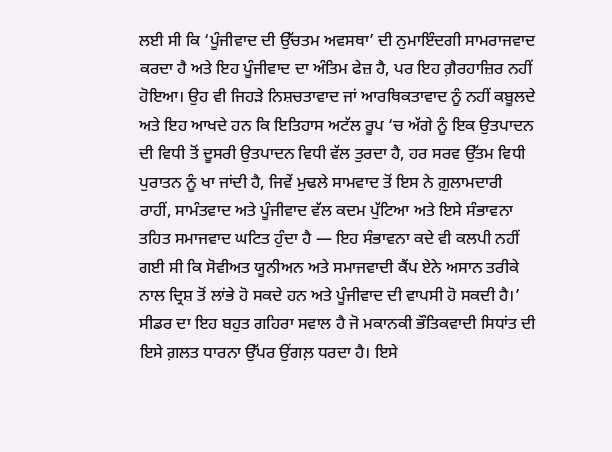ਲਈ ਸੀ ਕਿ ‘ਪੂੰਜੀਵਾਦ ਦੀ ਉੱਚਤਮ ਅਵਸਥਾ’ ਦੀ ਨੁਮਾਇੰਦਗੀ ਸਾਮਰਾਜਵਾਦ ਕਰਦਾ ਹੈ ਅਤੇ ਇਹ ਪੂੰਜੀਵਾਦ ਦਾ ਅੰਤਿਮ ਫੇਜ਼ ਹੈ, ਪਰ ਇਹ ਗ਼ੈਰਹਾਜ਼ਿਰ ਨਹੀਂ ਹੋਇਆ। ਉਹ ਵੀ ਜਿਹੜੇ ਨਿਸ਼ਚਤਾਵਾਦ ਜਾਂ ਆਰਥਿਕਤਾਵਾਦ ਨੂੰ ਨਹੀਂ ਕਬੂਲਦੇ ਅਤੇ ਇਹ ਆਖਦੇ ਹਨ ਕਿ ਇਤਿਹਾਸ ਅਟੱਲ ਰੂਪ ‘ਚ ਅੱਗੇ ਨੂੰ ਇਕ ਉਤਪਾਦਨ ਦੀ ਵਿਧੀ ਤੋਂ ਦੂਸਰੀ ਉਤਪਾਦਨ ਵਿਧੀ ਵੱਲ ਤੁਰਦਾ ਹੈ, ਹਰ ਸਰਵ ਉੱਤਮ ਵਿਧੀ ਪੁਰਾਤਨ ਨੂੰ ਖਾ ਜਾਂਦੀ ਹੈ, ਜਿਵੇਂ ਮੁਢਲੇ ਸਾਮਵਾਦ ਤੋਂ ਇਸ ਨੇ ਗ਼ੁਲਾਮਦਾਰੀ ਰਾਹੀਂ, ਸਾਮੰਤਵਾਦ ਅਤੇ ਪੂੰਜੀਵਾਦ ਵੱਲ ਕਦਮ ਪੁੱਟਿਆ ਅਤੇ ਇਸੇ ਸੰਭਾਵਨਾ ਤਹਿਤ ਸਮਾਜਵਾਦ ਘਟਿਤ ਹੁੰਦਾ ਹੈ — ਇਹ ਸੰਭਾਵਨਾ ਕਦੇ ਵੀ ਕਲਪੀ ਨਹੀਂ ਗਈ ਸੀ ਕਿ ਸੋਵੀਅਤ ਯੂਨੀਅਨ ਅਤੇ ਸਮਾਜਵਾਦੀ ਕੈਂਪ ਏਨੇ ਅਸਾਨ ਤਰੀਕੇ ਨਾਲ ਦ੍ਰਿਸ਼ ਤੋਂ ਲਾਂਭੇ ਹੋ ਸਕਦੇ ਹਨ ਅਤੇ ਪੂੰਜੀਵਾਦ ਦੀ ਵਾਪਸੀ ਹੋ ਸਕਦੀ ਹੈ।’ ਸੀਡਰ ਦਾ ਇਹ ਬਹੁਤ ਗਹਿਰਾ ਸਵਾਲ ਹੈ ਜੋ ਮਕਾਨਕੀ ਭੌਤਿਕਵਾਦੀ ਸਿਧਾਂਤ ਦੀ ਇਸੇ ਗ਼ਲਤ ਧਾਰਨਾ ਉੱਪਰ ਉਂਗਲ਼ ਧਰਦਾ ਹੈ। ਇਸੇ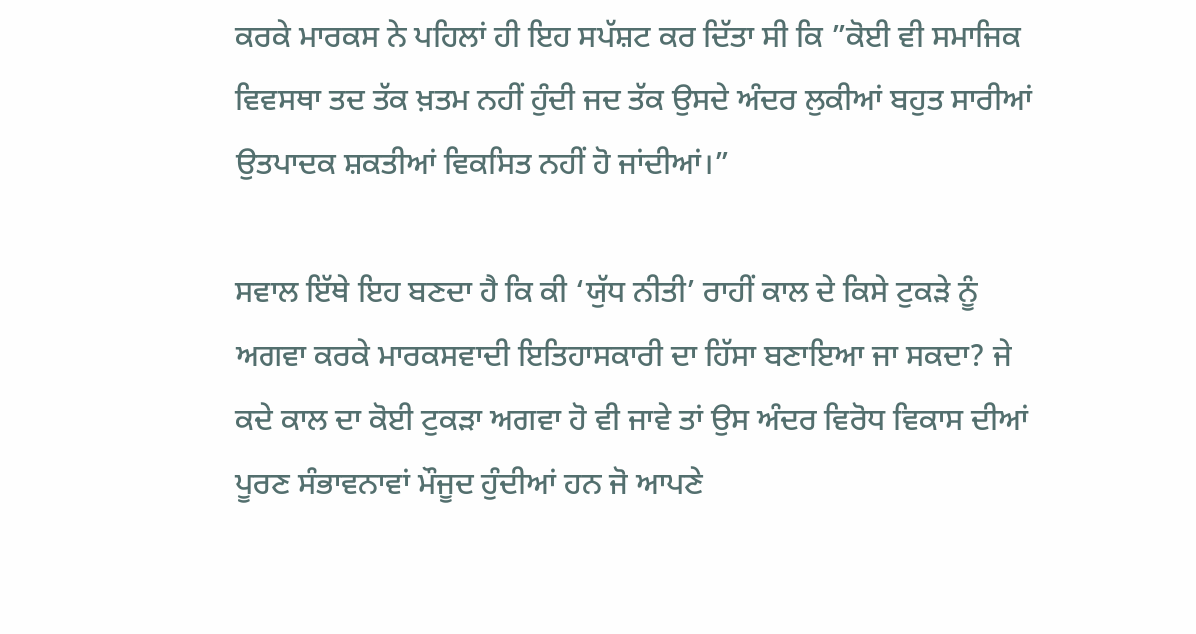ਕਰਕੇ ਮਾਰਕਸ ਨੇ ਪਹਿਲਾਂ ਹੀ ਇਹ ਸਪੱਸ਼ਟ ਕਰ ਦਿੱਤਾ ਸੀ ਕਿ ”ਕੋਈ ਵੀ ਸਮਾਜਿਕ ਵਿਵਸਥਾ ਤਦ ਤੱਕ ਖ਼ਤਮ ਨਹੀਂ ਹੁੰਦੀ ਜਦ ਤੱਕ ਉਸਦੇ ਅੰਦਰ ਲੁਕੀਆਂ ਬਹੁਤ ਸਾਰੀਆਂ ਉਤਪਾਦਕ ਸ਼ਕਤੀਆਂ ਵਿਕਸਿਤ ਨਹੀਂ ਹੋ ਜਾਂਦੀਆਂ।”

ਸਵਾਲ ਇੱਥੇ ਇਹ ਬਣਦਾ ਹੈ ਕਿ ਕੀ ‘ਯੁੱਧ ਨੀਤੀ’ ਰਾਹੀਂ ਕਾਲ ਦੇ ਕਿਸੇ ਟੁਕੜੇ ਨੂੰ ਅਗਵਾ ਕਰਕੇ ਮਾਰਕਸਵਾਦੀ ਇਤਿਹਾਸਕਾਰੀ ਦਾ ਹਿੱਸਾ ਬਣਾਇਆ ਜਾ ਸਕਦਾ? ਜੇ ਕਦੇ ਕਾਲ ਦਾ ਕੋਈ ਟੁਕੜਾ ਅਗਵਾ ਹੋ ਵੀ ਜਾਵੇ ਤਾਂ ਉਸ ਅੰਦਰ ਵਿਰੋਧ ਵਿਕਾਸ ਦੀਆਂ ਪੂਰਣ ਸੰਭਾਵਨਾਵਾਂ ਮੌਜੂਦ ਹੁੰਦੀਆਂ ਹਨ ਜੋ ਆਪਣੇ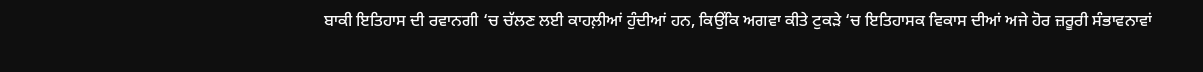ਬਾਕੀ ਇਤਿਹਾਸ ਦੀ ਰਵਾਨਗੀ ‘ਚ ਚੱਲਣ ਲਈ ਕਾਹਲ਼ੀਆਂ ਹੁੰਦੀਆਂ ਹਨ, ਕਿਉਂਕਿ ਅਗਵਾ ਕੀਤੇ ਟੁਕੜੇ ‘ਚ ਇਤਿਹਾਸਕ ਵਿਕਾਸ ਦੀਆਂ ਅਜੇ ਹੋਰ ਜ਼ਰੂਰੀ ਸੰਭਾਵਨਾਵਾਂ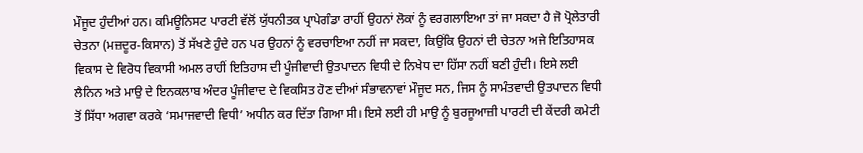ਮੌਜੂਦ ਹੁੰਦੀਆਂ ਹਨ। ਕਮਿਊਨਿਸਟ ਪਾਰਟੀ ਵੱਲੋਂ ਯੁੱਧਨੀਤਕ ਪ੍ਰਾਪੇਗੰਡਾ ਰਾਹੀਂ ਉਹਨਾਂ ਲੋਕਾਂ ਨੂੰ ਵਰਗਲਾਇਆ ਤਾਂ ਜਾ ਸਕਦਾ ਹੈ ਜੋ ਪ੍ਰੋਲੇਤਾਰੀ ਚੇਤਨਾ (ਮਜ਼ਦੂਰ-ਕਿਸਾਨ) ਤੋਂ ਸੱਖਣੇ ਹੁੰਦੇ ਹਨ ਪਰ ਉਹਨਾਂ ਨੂੰ ਵਰਚਾਇਆ ਨਹੀਂ ਜਾ ਸਕਦਾ, ਕਿਉਂਕਿ ਉਹਨਾਂ ਦੀ ਚੇਤਨਾ ਅਜੇ ਇਤਿਹਾਸਕ ਵਿਕਾਸ ਦੇ ਵਿਰੋਧ ਵਿਕਾਸੀ ਅਮਲ ਰਾਹੀਂ ਇਤਿਹਾਸ ਦੀ ਪੂੰਜੀਵਾਦੀ ਉਤਪਾਦਨ ਵਿਧੀ ਦੇ ਨਿਖੇਧ ਦਾ ਹਿੱਸਾ ਨਹੀਂ ਬਣੀ ਹੁੰਦੀ। ਇਸੇ ਲਈ ਲੈਨਿਨ ਅਤੇ ਮਾਉ ਦੇ ਇਨਕਲਾਬ ਅੰਦਰ ਪੂੰਜੀਵਾਦ ਦੇ ਵਿਕਸਿਤ ਹੋਣ ਦੀਆਂ ਸੰਭਾਵਨਾਵਾਂ ਮੌਜੂਦ ਸਨ, ਜਿਸ ਨੂੰ ਸਾਮੰਤਵਾਦੀ ਉਤਪਾਦਨ ਵਿਧੀ ਤੋਂ ਸਿੱਧਾ ਅਗਵਾ ਕਰਕੇ ‘ਸਮਾਜਵਾਦੀ ਵਿਧੀ’ ਅਧੀਨ ਕਰ ਦਿੱਤਾ ਗਿਆ ਸੀ। ਇਸੇ ਲਈ ਹੀ ਮਾਉ ਨੂੰ ਬੁਰਜੂਆਜ਼ੀ ਪਾਰਟੀ ਦੀ ਕੇਂਦਰੀ ਕਮੇਟੀ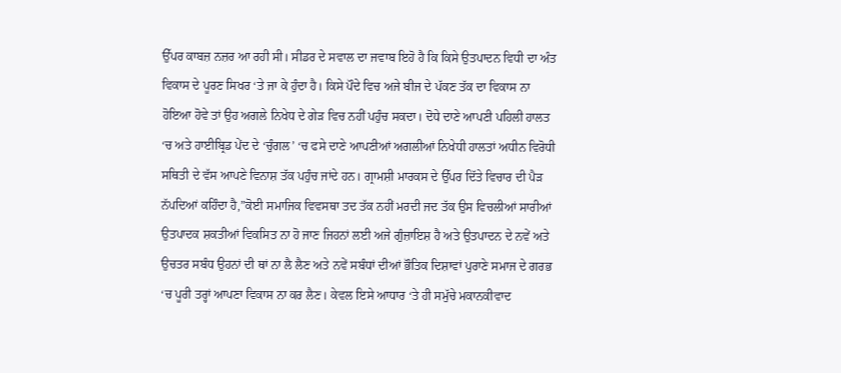ਉੱਪਰ ਕਾਬਜ਼ ਨਜ਼ਰ ਆ ਰਹੀ ਸੀ। ਸੀਡਰ ਦੇ ਸਵਾਲ ਦਾ ਜਵਾਬ ਇਹੋ ਹੈ ਕਿ ਕਿਸੇ ਉਤਪਾਦਨ ਵਿਧੀ ਦਾ ਅੰਤ ਵਿਕਾਸ ਦੇ ਪੂਰਣ ਸਿਖਰ ‘ਤੇ ਜਾ ਕੇ ਹੁੰਦਾ ਹੈ। ਕਿਸੇ ਪੌਦੇ ਵਿਚ ਅਜੇ ਬੀਜ ਦੇ ਪੱਕਣ ਤੱਕ ਦਾ ਵਿਕਾਸ ਨਾ ਹੋਇਆ ਹੋਵੇ ਤਾਂ ਉਹ ਅਗਲੇ ਨਿਖੇਧ ਦੇ ਗੇੜ ਵਿਚ ਨਹੀਂ ਪਹੁੰਚ ਸਕਦਾ। ਦੋਧੇ ਦਾਣੇ ਆਪਣੀ ਪਹਿਲੀ ਹਾਲਤ ‘ਚ ਅਤੇ ਹਾਈਬ੍ਰਿਡ ਪੇਂਦ ਦੇ ‘ਚੁੰਗਲ’ ‘ਚ ਫਸੇ ਦਾਣੇ ਆਪਣੀਆਂ ਅਗਲੀਆਂ ਨਿਖੇਧੀ ਹਾਲਤਾਂ ਅਧੀਨ ਵਿਰੋਧੀ ਸਥਿਤੀ ਦੇ ਵੱਸ ਆਪਣੇ ਵਿਨਾਸ਼ ਤੱਕ ਪਹੁੰਚ ਜਾਂਦੇ ਹਨ। ਗ੍ਰਾਮਸ਼ੀ ਮਾਰਕਸ ਦੇ ਉੱਪਰ ਦਿੱਤੇ ਵਿਚਾਰ ਦੀ ਪੈੜ ਨੱਪਦਿਆਂ ਕਹਿੰਦਾ ਹੈ,”ਕੋਈ ਸਮਾਜਿਕ ਵਿਵਸਥਾ ਤਦ ਤੱਕ ਨਹੀਂ ਮਰਦੀ ਜਦ ਤੱਕ ਉਸ ਵਿਚਲੀਆਂ ਸਾਰੀਆਂ ਉਤਪਾਦਕ ਸ਼ਕਤੀਆਂ ਵਿਕਸਿਤ ਨਾ ਹੋ ਜਾਣ ਜਿਹਨਾਂ ਲਈ ਅਜੇ ਗੁੰਜ਼ਾਇਸ਼ ਹੈ ਅਤੇ ਉਤਪਾਦਨ ਦੇ ਨਵੇਂ ਅਤੇ ਉਚਤਰ ਸਬੰਧ ਉਹਨਾਂ ਦੀ ਥਾਂ ਨਾ ਲੈ ਲੈਣ ਅਤੇ ਨਵੇਂ ਸਬੰਧਾਂ ਦੀਆਂ ਭੌਤਿਕ ਦਿਸ਼ਾਵਾਂ ਪੁਰਾਣੇ ਸਮਾਜ ਦੇ ਗਰਭ ‘ਚ ਪੂਰੀ ਤਰ੍ਹਾਂ ਆਪਣਾ ਵਿਕਾਸ ਨਾ ਕਰ ਲੈਣ। ਕੇਵਲ ਇਸੇ ਆਧਾਰ ‘ਤੇ ਹੀ ਸਮੁੱਚੇ ਮਕਾਨਕੀਵਾਦ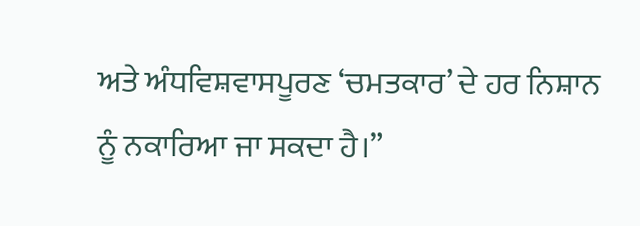ਅਤੇ ਅੰਧਵਿਸ਼ਵਾਸਪੂਰਣ ‘ਚਮਤਕਾਰ’ ਦੇ ਹਰ ਨਿਸ਼ਾਨ ਨੂੰ ਨਕਾਰਿਆ ਜਾ ਸਕਦਾ ਹੈ।”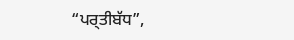“ਪਰ੍ਤੀਬੱਧ”,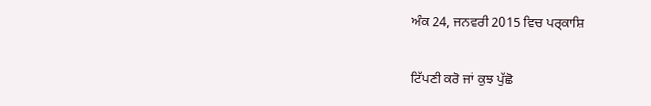ਅੰਕ 24, ਜਨਵਰੀ 2015 ਵਿਚ ਪਰ੍ਕਾਸ਼ਿ

ਟਿੱਪਣੀ ਕਰੋ ਜਾਂ ਕੁਝ ਪੁੱਛੋ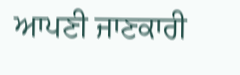ਆਪਣੀ ਜਾਣਕਾਰੀ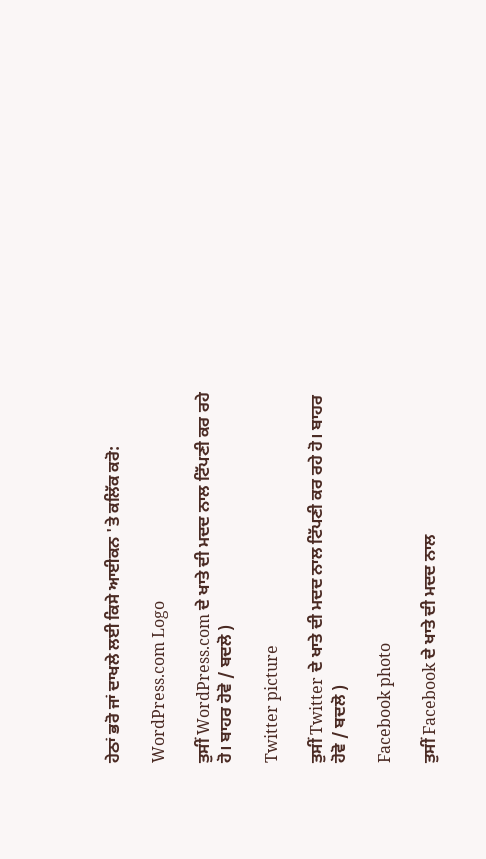ਹੇਠਾਂ ਭਰੋ ਜਾਂ ਦਾਖਲੇ ਲਈ ਕਿਸੇ ਆਈਕਨ 'ਤੇ ਕਲਿੱਕ ਕਰੋ:

WordPress.com Logo

ਤੁਸੀਂ WordPress.com ਦੇ ਖਾਤੇ ਦੀ ਮਦਦ ਨਾਲ ਟਿੱਪਣੀ ਕਰ ਰਹੇ ਹੋ। ਬਾਹਰ ਹੋਵੋ / ਬਦਲੋ )

Twitter picture

ਤੁਸੀਂ Twitter ਦੇ ਖਾਤੇ ਦੀ ਮਦਦ ਨਾਲ ਟਿੱਪਣੀ ਕਰ ਰਹੇ ਹੋ। ਬਾਹਰ ਹੋਵੋ / ਬਦਲੋ )

Facebook photo

ਤੁਸੀਂ Facebook ਦੇ ਖਾਤੇ ਦੀ ਮਦਦ ਨਾਲ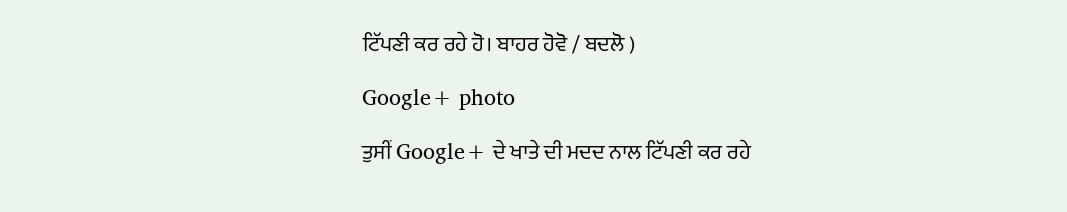ਟਿੱਪਣੀ ਕਰ ਰਹੇ ਹੋ। ਬਾਹਰ ਹੋਵੋ / ਬਦਲੋ )

Google+ photo

ਤੁਸੀਂ Google+ ਦੇ ਖਾਤੇ ਦੀ ਮਦਦ ਨਾਲ ਟਿੱਪਣੀ ਕਰ ਰਹੇ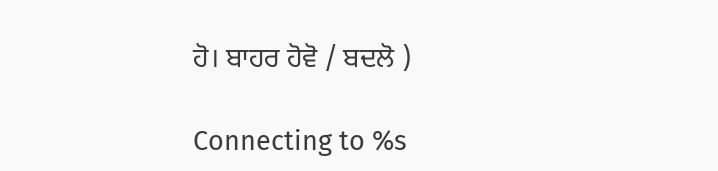ਹੋ। ਬਾਹਰ ਹੋਵੋ / ਬਦਲੋ )

Connecting to %s